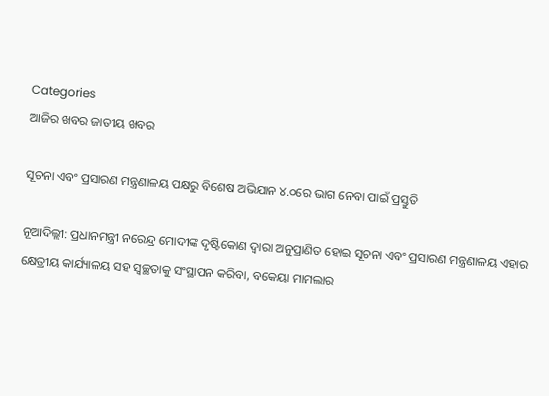Categories
ଆଜିର ଖବର ଜାତୀୟ ଖବର

ସୂଚନା ଏବଂ ପ୍ରସାରଣ ମନ୍ତ୍ରଣାଳୟ ପକ୍ଷରୁ ବିଶେଷ ଅଭିଯାନ ୪.୦ରେ ଭାଗ ନେବା ପାଇଁ ପ୍ରସ୍ତୁତି

ନୂଆଦିଲ୍ଲୀ: ପ୍ରଧାନମନ୍ତ୍ରୀ ନରେନ୍ଦ୍ର ମୋଦୀଙ୍କ ଦୃଷ୍ଟିକୋଣ ଦ୍ୱାରା ଅନୁପ୍ରାଣିତ ହୋଇ ସୂଚନା ଏବଂ ପ୍ରସାରଣ ମନ୍ତ୍ରଣାଳୟ ଏହାର କ୍ଷେତ୍ରୀୟ କାର୍ଯ୍ୟାଳୟ ସହ ସ୍ୱଚ୍ଛତାକୁ ସଂସ୍ଥାପନ କରିବା, ବକେୟା ମାମଲାର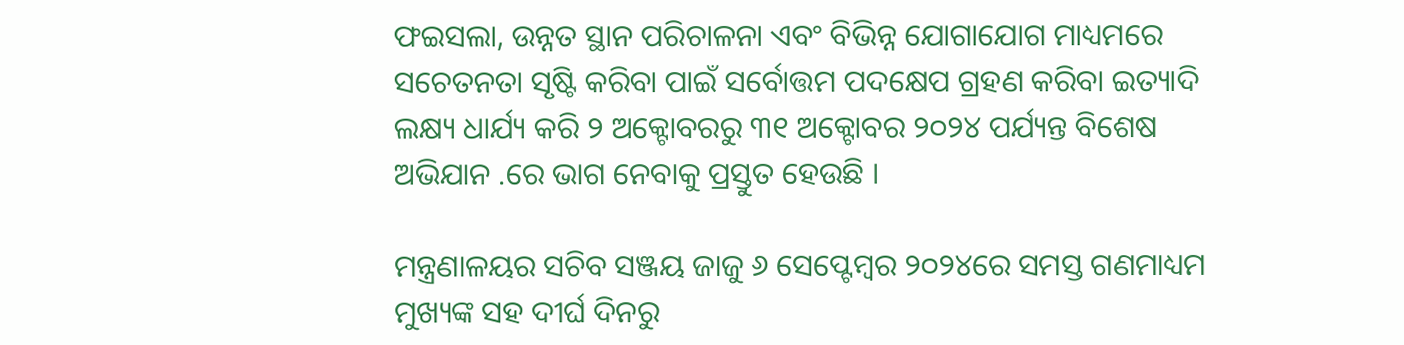ଫଇସଲା, ଉନ୍ନତ ସ୍ଥାନ ପରିଚାଳନା ଏବଂ ବିଭିନ୍ନ ଯୋଗାଯୋଗ ମାଧ୍ୟମରେ ସଚେତନତା ସୃଷ୍ଟି କରିବା ପାଇଁ ସର୍ବୋତ୍ତମ ପଦକ୍ଷେପ ଗ୍ରହଣ କରିବା ଇତ୍ୟାଦି ଲକ୍ଷ୍ୟ ଧାର୍ଯ୍ୟ କରି ୨ ଅକ୍ଟୋବରରୁ ୩୧ ଅକ୍ଟୋବର ୨୦୨୪ ପର୍ଯ୍ୟନ୍ତ ବିଶେଷ ଅଭିଯାନ .ରେ ଭାଗ ନେବାକୁ ପ୍ରସ୍ତୁତ ହେଉଛି ।

ମନ୍ତ୍ରଣାଳୟର ସଚିବ ସଞ୍ଜୟ ଜାଜୁ ୬ ସେପ୍ଟେମ୍ବର ୨୦୨୪ରେ ସମସ୍ତ ଗଣମାଧ୍ୟମ ମୁଖ୍ୟଙ୍କ ସହ ଦୀର୍ଘ ଦିନରୁ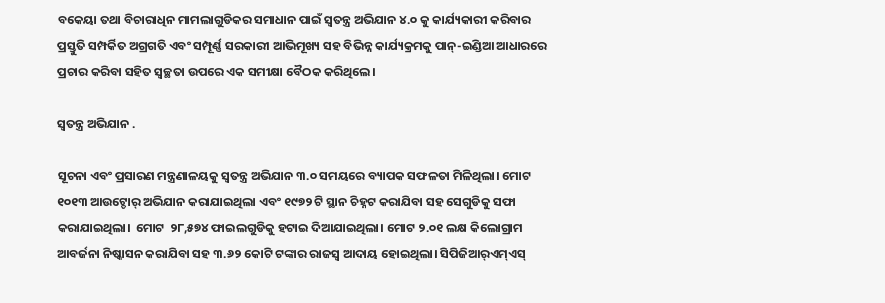ବକେୟା ତଥା ବିଚାରାଧିନ ମାମଲାଗୁଡିକର ସମାଧାନ ପାଇଁ ସ୍ୱତନ୍ତ୍ର ଅଭିଯାନ ୪.୦ କୁ କାର୍ଯ୍ୟକାରୀ କରିବାର ପ୍ରସ୍ତୁତି ସମ୍ପର୍କିତ ଅଗ୍ରଗତି ଏବଂ ସମ୍ପୂର୍ଣ୍ଣ ସରକାରୀ ଆଭିମୂଖ୍ୟ ସହ ବିଭିନ୍ନ କାର୍ଯ୍ୟକ୍ରମକୁ ପାନ୍‌-ଇଣ୍ଡିଆ ଆଧାରରେ ପ୍ରଚାର କରିବା ସହିତ ସ୍ୱଚ୍ଛତା ଉପରେ ଏକ ସମୀକ୍ଷା ବୈଠକ କରିଥିଲେ।

ସ୍ୱତନ୍ତ୍ର ଅଭିଯାନ .

ସୂଚନା ଏବଂ ପ୍ରସାରଣ ମନ୍ତ୍ରଣାଳୟକୁ ସ୍ୱତନ୍ତ୍ର ଅଭିଯାନ ୩.୦ ସମୟରେ ବ୍ୟାପକ ସଫଳତା ମିଳିଥିଲା। ମୋଟ ୧୦୧୩ ଆଉଟ୍ଡୋର୍ ଅଭିଯାନ କରାଯାଇଥିଲା ଏବଂ ୧୯୭୨ ଟି ସ୍ଥାନ ଚିହ୍ନଟ କରାଯିବା ସହ ସେଗୁଡିକୁ ସଫା କରାଯାଇଥିଲା।  ମୋଟ  ୨୮,୫୭୪ ଫାଇଲଗୁଡିକୁ ହଟାଇ ଦିଆଯାଇଥିଲା। ମୋଟ ୨.୦୧ ଲକ୍ଷ କିଲୋଗ୍ରାମ ଆବର୍ଜନା ନିଷ୍କାସନ କରାଯିବା ସହ ୩.୬୨ କୋଟି ଟଙ୍କାର ରାଜସ୍ୱ ଆଦାୟ ହୋଇଥିଲା। ସିପିଜିଆର୍‌ଏମ୍‌ଏସ୍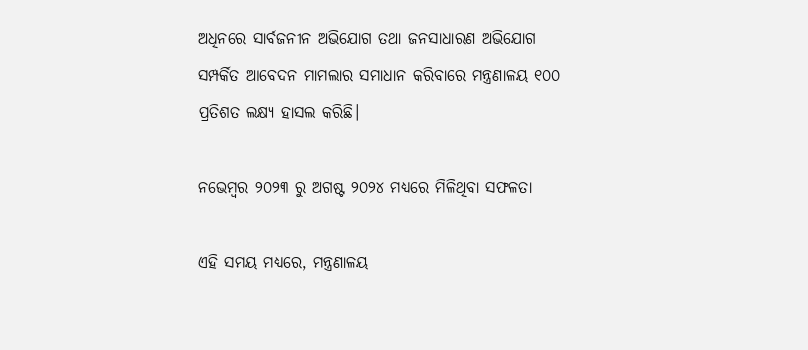ଅଧିନରେ ସାର୍ବଜନୀନ ଅଭିଯୋଗ ତଥା ଜନସାଧାରଣ ଅଭିଯୋଗ ସମ୍ପର୍କିତ ଆବେଦନ ମାମଲାର ସମାଧାନ କରିବାରେ ମନ୍ତ୍ରଣାଳୟ ୧୦୦ ପ୍ରତିଶତ ଲକ୍ଷ୍ୟ ହାସଲ କରିଛି।

ନଭେମ୍ବର ୨୦୨୩ ରୁ ଅଗଷ୍ଟ ୨୦୨୪ ମଧ୍ୟରେ ମିଳିଥିବା ସଫଳତା

ଏହି ସମୟ ମଧ୍ୟରେ, ମନ୍ତ୍ରଣାଳୟ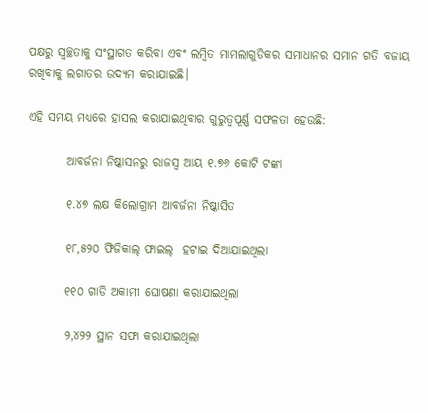ପକ୍ଷରୁ ସ୍ୱଚ୍ଛତାକୁ ସଂସ୍ଥାଗତ କରିବା ଏବଂ ଲମ୍ବିତ ମାମଲାଗୁଡିକର ସମାଧାନର ସମାନ ଗତି ବଜାୟ ରଖିବାକୁ ଲଗାତର ଉଦ୍ୟମ କରାଯାଇଛି।

ଏହି ସମୟ ମଧ୍ୟରେ ହାସଲ କରାଯାଇଥିବାର ଗୁରୁତ୍ୱପୂର୍ଣ୍ଣ ସଫଳତା ହେଉଛି:

        ଆବର୍ଜନା ନିଷ୍କାସନରୁ ରାଜସ୍ୱ ଆୟ ୧.୭୬ କୋଟି ଟଙ୍କା

        ୧.୪୭ ଲକ୍ଷ କିଲୋଗ୍ରାମ ଆବର୍ଜନା ନିଷ୍କାସିତ

        ୧୮,୫୨୦ ଫିଜିକାଲ୍ ଫାଇଲ୍  ହଟାଇ ଦିଆଯାଇଥିଲା

        ୧୧୦ ଗାଡି ଅକାମୀ ଘୋଷଣା କରାଯାଇଥିଲା

        ୨,୪୨୨ ସ୍ଥାନ ସଫା କରାଯାଇଥିଲା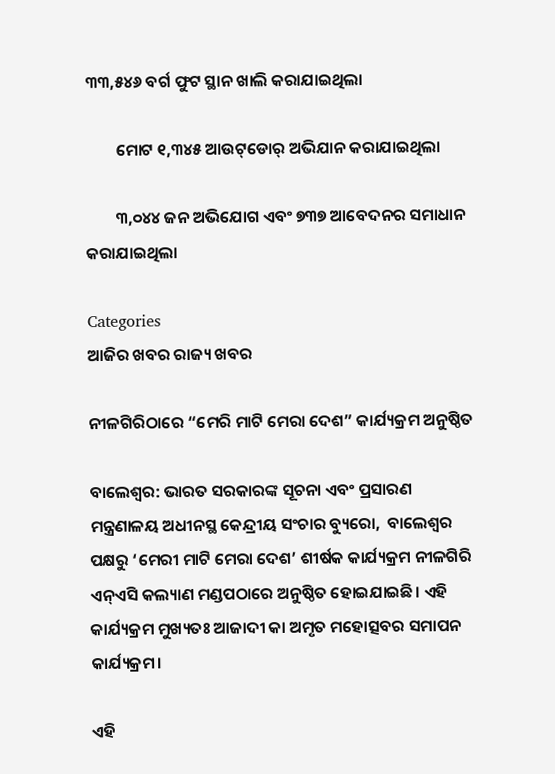୩୩,୫୪୬ ବର୍ଗ ଫୁଟ ସ୍ଥାନ ଖାଲି କରାଯାଇଥିଲା

        ମୋଟ ୧,୩୪୫ ଆଉଟ୍‌ଡୋର୍ ଅଭିଯାନ କରାଯାଇଥିଲା

        ୩,୦୪୪ ଜନ ଅଭିଯୋଗ ଏବଂ ୭୩୭ ଆବେଦନର ସମାଧାନ କରାଯାଇଥିଲା

Categories
ଆଜିର ଖବର ରାଜ୍ୟ ଖବର

ନୀଳଗିରିଠାରେ “ମେରି ମାଟି ମେରା ଦେଶ” କାର୍ଯ୍ୟକ୍ରମ ଅନୁଷ୍ଠିତ

ବାଲେଶ୍ୱର: ଭାରତ ସରକାରଙ୍କ ସୂଚନା ଏବଂ ପ୍ରସାରଣ ମନ୍ତ୍ରଣାଳୟ ଅଧୀନସ୍ଥ କେନ୍ଦ୍ରୀୟ ସଂଚାର ବ୍ୟୁରୋ,  ବାଲେଶ୍ୱର ପକ୍ଷରୁ ‘ମେରୀ ମାଟି ମେରା ଦେଶ’ ଶୀର୍ଷକ କାର୍ଯ୍ୟକ୍ରମ ନୀଳଗିରି ଏନ୍‌ଏସି କଲ୍ୟାଣ ମଣ୍ଡପଠାରେ ଅନୁଷ୍ଠିତ ହୋଇଯାଇଛି। ଏହି କାର୍ଯ୍ୟକ୍ରମ ମୁଖ୍ୟତଃ ଆଜାଦୀ କା ଅମୃତ ମହୋତ୍ସବର ସମାପନ କାର୍ଯ୍ୟକ୍ରମ।

ଏହି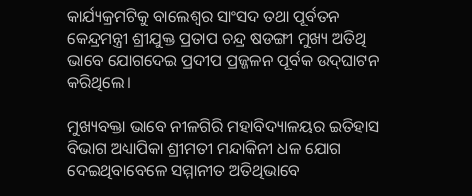କାର୍ଯ୍ୟକ୍ରମଟିକୁ ବାଲେଶ୍ୱର ସାଂସଦ ତଥା ପୂର୍ବତନ କେନ୍ଦ୍ରମନ୍ତ୍ରୀ ଶ୍ରୀଯୁକ୍ତ ପ୍ରତାପ ଚନ୍ଦ୍ର ଷଡଙ୍ଗୀ ମୁଖ୍ୟ ଅତିଥି ଭାବେ ଯୋଗଦେଇ ପ୍ରଦୀପ ପ୍ରଜ୍ଜଳନ ପୂର୍ବକ ଉଦ୍‌ଘାଟନ କରିଥିଲେ।

ମୁଖ୍ୟବକ୍ତା ଭାବେ ନୀଳଗିରି ମହାବିଦ୍ୟାଳୟର ଇତିହାସ ବିଭାଗ ଅଧ୍ୟାପିକା ଶ୍ରୀମତୀ ମନ୍ଦାକିନୀ ଧଳ ଯୋଗ ଦେଇଥିବାବେଳେ ସମ୍ମାନୀତ ଅତିଥିଭାବେ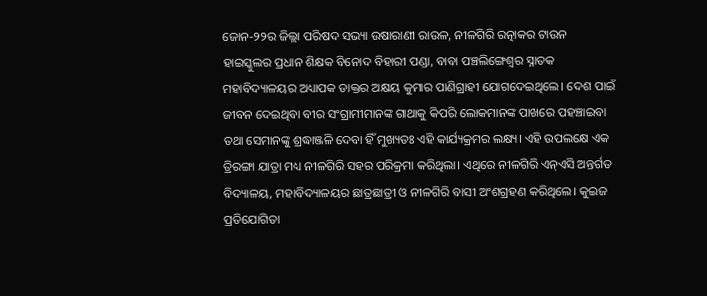ଜୋନ-୨୨ର ଜିଲ୍ଲା ପରିଷଦ ସଭ୍ୟା ଉଷାରାଣୀ ରାଉଳ, ନୀଳଗିରି ରତ୍ନାକର ଟାଉନ ହାଇସ୍କୁଲର ପ୍ରଧାନ ଶିକ୍ଷକ ବିନୋଦ ବିହାରୀ ପଣ୍ଡା, ବାବା ପଞ୍ଚଲିଙ୍ଗେଶ୍ୱର ସ୍ନାତକ ମହାବିଦ୍ୟାଳୟର ଅଧ୍ୟାପକ ଡାକ୍ତର ଅକ୍ଷୟ କୁମାର ପାଣିଗ୍ରାହୀ ଯୋଗଦେଇଥିଲେ। ଦେଶ ପାଇଁ ଜୀବନ ଦେଇଥିବା ବୀର ସଂଗ୍ରାମୀମାନଙ୍କ ଗାଥାକୁ କିପରି ଲୋକମାନଙ୍କ ପାଖରେ ପହଞ୍ଚାଇବା ତଥା ସେମାନଙ୍କୁ ଶ୍ରଦ୍ଧାଞ୍ଜଳି ଦେବା ହିଁ ମୁଖ୍ୟତଃ ଏହି କାର୍ଯ୍ୟକ୍ରମର ଲକ୍ଷ୍ୟ। ଏହି ଉପଲକ୍ଷେ ଏକ ତ୍ରିରଙ୍ଗା ଯାତ୍ରା ମଧ୍ୟ ନୀଳଗିରି ସହର ପରିକ୍ରମା କରିଥିଲା। ଏଥିରେ ନୀଳଗିରି ଏନ୍‌ଏସି ଅନ୍ତର୍ଗତ ବିଦ୍ୟାଳୟ, ମହାବିଦ୍ୟାଳୟର ଛାତ୍ରଛାତ୍ରୀ ଓ ନୀଳଗିରି ବାସୀ ଅଂଶଗ୍ରହଣ କରିଥିଲେ। କୁଇଜ ପ୍ରତିଯୋଗିତା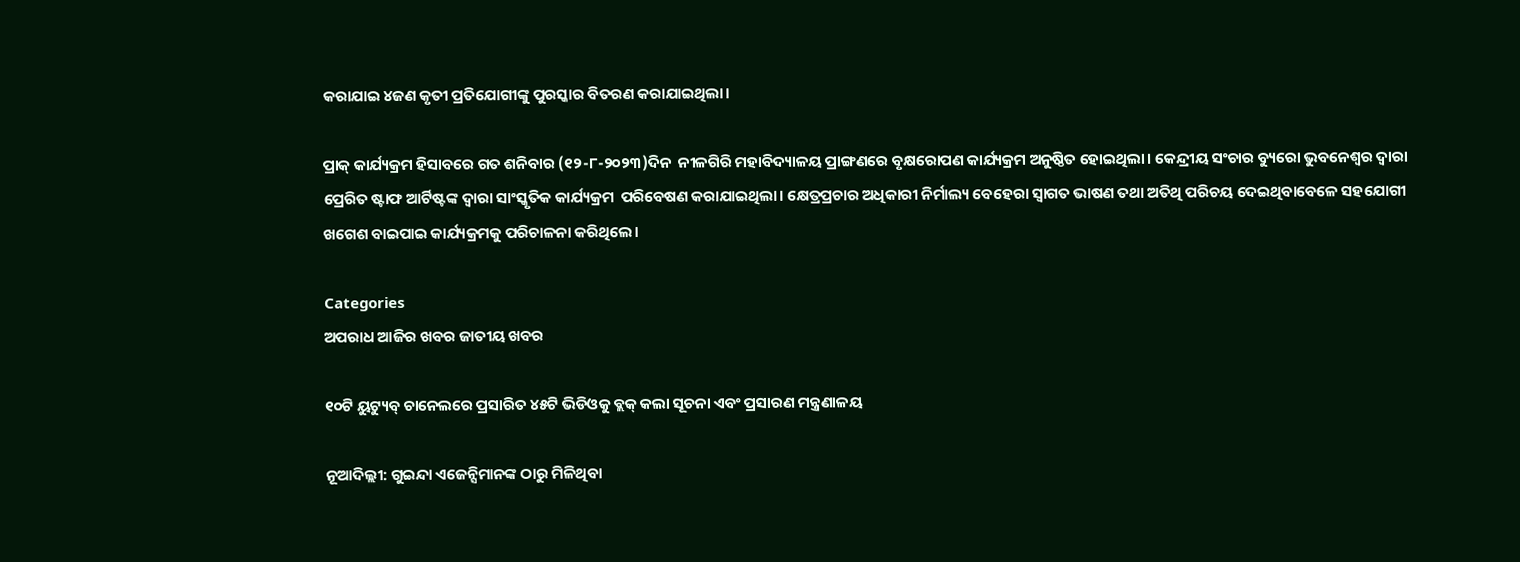କରାଯାଇ ୪ଜଣ କୃତୀ ପ୍ରତିଯୋଗୀଙ୍କୁ ପୁରସ୍କାର ବିତରଣ କରାଯାଇଥିଲା।

ପ୍ରାକ୍ କାର୍ଯ୍ୟକ୍ରମ ହିସାବରେ ଗତ ଶନିବାର (୧୨-୮-୨୦୨୩)ଦିନ  ନୀଳଗିରି ମହାବିଦ୍ୟାଳୟ ପ୍ରାଙ୍ଗଣରେ ବୃକ୍ଷରୋପଣ କାର୍ଯ୍ୟକ୍ରମ ଅନୁଷ୍ଠିତ ହୋଇଥିଲା। କେନ୍ଦ୍ରୀୟ ସଂଚାର ବ୍ୟୁରୋ ଭୁବନେଶ୍ୱର ଦ୍ୱାରା ପ୍ରେରିତ ଷ୍ଟାଫ ଆର୍ଟିଷ୍ଟଙ୍କ ଦ୍ୱାରା ସାଂସ୍କୃତିକ କାର୍ଯ୍ୟକ୍ରମ  ପରିବେଷଣ କରାଯାଇଥିଲା। କ୍ଷେତ୍ରପ୍ରଚାର ଅଧିକାରୀ ନିର୍ମାଲ୍ୟ ବେହେରା ସ୍ୱାଗତ ଭାଷଣ ତଥା ଅତିଥି ପରିଚୟ ଦେଇଥିବାବେଳେ ସହଯୋଗୀ ଖଗେଶ ବାଇପାଇ କାର୍ଯ୍ୟକ୍ରମକୁ ପରିଚାଳନା କରିଥିଲେ।

Categories
ଅପରାଧ ଆଜିର ଖବର ଜାତୀୟ ଖବର

୧୦ଟି ୟୁଟ୍ୟୁବ୍‌ ଚାନେଲରେ ପ୍ରସାରିତ ୪୫ଟି ଭିଡିଓକୁ ବ୍ଲକ୍‌ କଲା ସୂଚନା ଏବଂ ପ୍ରସାରଣ ମନ୍ତ୍ରଣାଳୟ

ନୂଆଦିଲ୍ଲୀ: ଗୁଇନ୍ଦା ଏଜେନ୍ସିମାନଙ୍କ ଠାରୁ ମିଳିଥିବା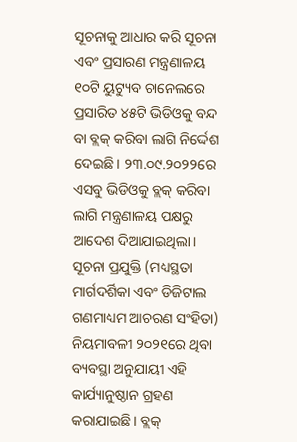ସୂଚନାକୁ ଆଧାର କରି ସୂଚନା ଏବଂ ପ୍ରସାରଣ ମନ୍ତ୍ରଣାଳୟ ୧୦ଟି ୟୁଟ୍ୟୁବ ଚାନେଲରେ ପ୍ରସାରିତ ୪୫ଟି ଭିଡିଓକୁ ବନ୍ଦ ବା ବ୍ଲକ୍‌ କରିବା ଲାଗି ନିର୍ଦ୍ଦେଶ ଦେଇଛି। ୨୩.୦୯.୨୦୨୨ରେ ଏସବୁ ଭିଡିଓକୁ ବ୍ଲକ୍‌ କରିବା ଲାଗି ମନ୍ତ୍ରଣାଳୟ ପକ୍ଷରୁ ଆଦେଶ ଦିଆଯାଇଥିଲା। ସୂଚନା ପ୍ରଯୁକ୍ତି (ମଧ୍ୟସ୍ଥତା ମାର୍ଗଦର୍ଶିକା ଏବଂ ଡିଜିଟାଲ ଗଣମାଧ୍ୟମ ଆଚରଣ ସଂହିତା) ନିୟମାବଳୀ ୨୦୨୧ରେ ଥିବା ବ୍ୟବସ୍ଥା ଅନୁଯାୟୀ ଏହି କାର୍ଯ୍ୟାନୁଷ୍ଠାନ ଗ୍ରହଣ କରାଯାଇଛି। ବ୍ଲକ୍‌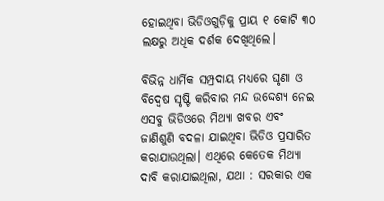ହୋଇଥିବା ଭିଡିଓଗୁଡ଼ିକୁ ପ୍ରାୟ ୧ କୋଟି ୩୦ ଲକ୍ଷରୁ ଅଧିକ ଦର୍ଶକ ଦେଖିଥିଲେ।

ବିଭିନ୍ନ ଧାର୍ମିକ ସମ୍ପ୍ରଦାୟ ମଧ୍ୟରେ ଘୃଣା ଓ ବିଦ୍ବେଷ ସୃଷ୍ଟି କରିବାର ମନ୍ଦ ଉଦ୍ଦେଶ୍ୟ ନେଇ ଏସବୁ ଭିଡିଓରେ ମିଥ୍ୟା ଖବର ଏବଂ ଜାଣିଶୁଣି ବଦଳା ଯାଇଥିବା ଭିଡିଓ ପ୍ରସାରିତ କରାଯାଉଥିଲା। ଏଥିରେ କେତେକ ମିଥ୍ୟା ଦାବି କରାଯାଇଥିଲା, ଯଥା : ସରକାର ଏକ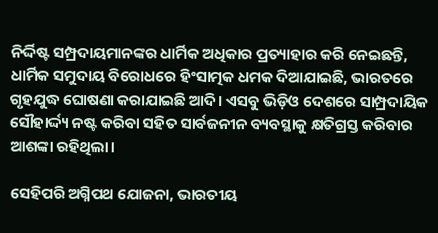ନିର୍ଦ୍ଦିଷ୍ଟ ସମ୍ପ୍ରଦାୟମାନଙ୍କର ଧାର୍ମିକ ଅଧିକାର ପ୍ରତ୍ୟାହାର କରି ନେଇଛନ୍ତି, ଧାର୍ମିକ ସମୁଦାୟ ବିରୋଧରେ ହିଂସାତ୍ମକ ଧମକ ଦିଆଯାଇଛି, ଭାରତରେ ଗୃହଯୁଦ୍ଧ ଘୋଷଣା କରାଯାଇଛି ଆଦି। ଏସବୁ ଭିଡ଼ିଓ ଦେଶରେ ସାମ୍ପ୍ରଦାୟିକ ସୌହାର୍ଦ୍ଦ୍ୟ ନଷ୍ଟ କରିବା ସହିତ ସାର୍ବଜନୀନ ବ୍ୟବସ୍ଥାକୁ କ୍ଷତିଗ୍ରସ୍ତ କରିବାର ଆଶଙ୍କା ରହିଥିଲା।

ସେହିପରି ଅଗ୍ନିପଥ ଯୋଜନା, ଭାରତୀୟ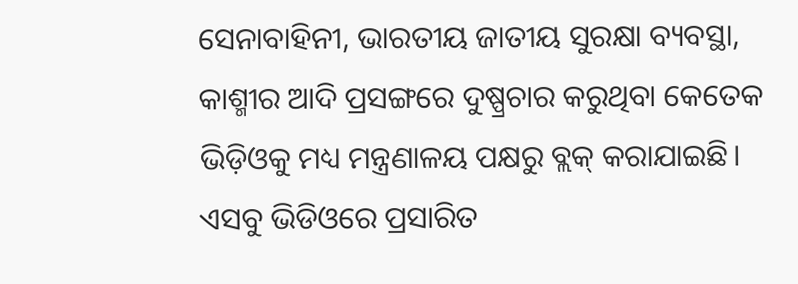ସେନାବାହିନୀ, ଭାରତୀୟ ଜାତୀୟ ସୁରକ୍ଷା ବ୍ୟବସ୍ଥା, କାଶ୍ମୀର ଆଦି ପ୍ରସଙ୍ଗରେ ଦୁଷ୍ପ୍ରଚାର କରୁଥିବା କେତେକ ଭିଡ଼ିଓକୁ ମଧ୍ୟ ମନ୍ତ୍ରଣାଳୟ ପକ୍ଷରୁ ବ୍ଲକ୍‌ କରାଯାଇଛି। ଏସବୁ ଭିଡିଓରେ ପ୍ରସାରିତ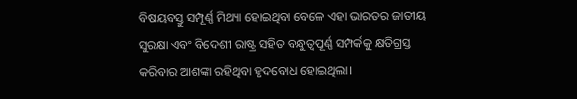ବିଷୟବସ୍ତୁ ସମ୍ପୂର୍ଣ୍ଣ ମିଥ୍ୟା ହୋଇଥିବା ବେଳେ ଏହା ଭାରତର ଜାତୀୟ ସୁରକ୍ଷା ଏବଂ ବିଦେଶୀ ରାଷ୍ଟ୍ର ସହିତ ବନ୍ଧୁତ୍ବପୂର୍ଣ୍ଣ ସମ୍ପର୍କକୁ କ୍ଷତିଗ୍ରସ୍ତ କରିବାର ଆଶଙ୍କା ରହିଥିବା ହୃଦବୋଧ ହୋଇଥିଲା।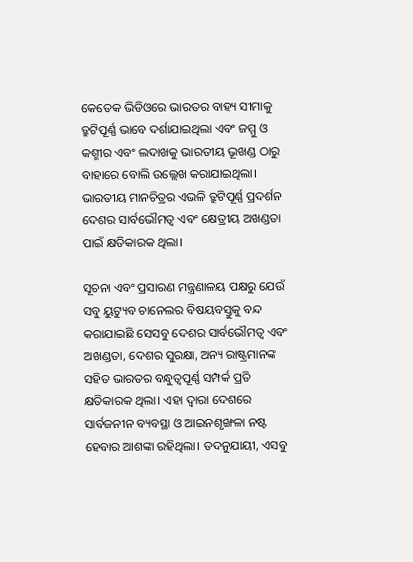କେତେକ ଭିଡିଓରେ ଭାରତର ବାହ୍ୟ ସୀମାକୁ ତ୍ରୁଟିପୂର୍ଣ୍ଣ ଭାବେ ଦର୍ଶାଯାଇଥିଲା ଏବଂ ଜମ୍ମୁ ଓ କଶ୍ମୀର ଏବଂ ଲଦାଖକୁ ଭାରତୀୟ ଭୂଖଣ୍ଡ ଠାରୁ ବାହାରେ ବୋଲି ଉଲ୍ଲେଖ କରାଯାଇଥିଲା। ଭାରତୀୟ ମାନଚିତ୍ରର ଏଭଳି ତ୍ରୁଟିପୂର୍ଣ୍ଣ ପ୍ରଦର୍ଶନ ଦେଶର ସାର୍ବଭୌମତ୍ବ ଏବଂ କ୍ଷେତ୍ରୀୟ ଅଖଣ୍ଡତା ପାଇଁ କ୍ଷତିକାରକ ଥିଲା।

ସୂଚନା ଏବଂ ପ୍ରସାରଣ ମନ୍ତ୍ରଣାଳୟ ପକ୍ଷରୁ ଯେଉଁ ସବୁ ୟୁଟ୍ୟୁବ ଚାନେଲର ବିଷୟବସ୍ତୁକୁ ବନ୍ଦ କରାଯାଇଛି ସେସବୁ ଦେଶର ସାର୍ବଭୌମତ୍ବ ଏବଂ ଅଖଣ୍ଡତା, ଦେଶର ସୁରକ୍ଷା, ଅନ୍ୟ ରାଷ୍ଟ୍ରମାନଙ୍କ ସହିତ ଭାରତର ବନ୍ଧୁତ୍ବପୂର୍ଣ୍ଣ ସମ୍ପର୍କ ପ୍ରତି କ୍ଷତିକାରକ ଥିଲା। ଏହା ଦ୍ବାରା ଦେଶରେ ସାର୍ବଜନୀନ ବ୍ୟବସ୍ଥା ଓ ଆଇନଶୃଙ୍ଖଳା ନଷ୍ଟ ହେବାର ଆଶଙ୍କା ରହିଥିଲା। ତଦନୁଯାୟୀ, ଏସବୁ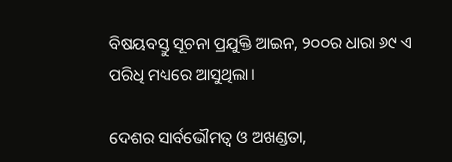ବିଷୟବସ୍ତୁ ସୂଚନା ପ୍ରଯୁକ୍ତି ଆଇନ, ୨୦୦ର ଧାରା ୬୯ ଏ ପରିଧି ମଧ୍ୟରେ ଆସୁଥିଲା।

ଦେଶର ସାର୍ବଭୌମତ୍ବ ଓ ଅଖଣ୍ଡତା,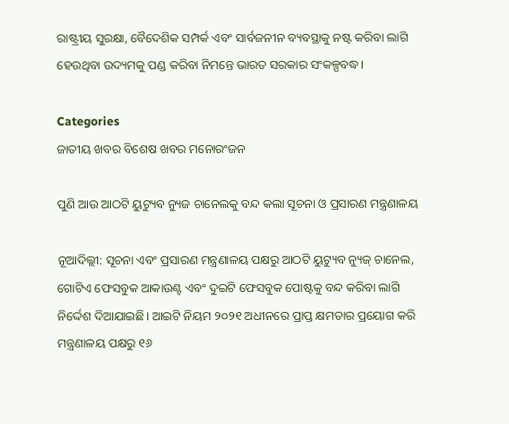ରାଷ୍ଟ୍ରୀୟ ସୁରକ୍ଷା, ବୈଦେଶିକ ସମ୍ପର୍କ ଏବଂ ସାର୍ବଜନୀନ ବ୍ୟବସ୍ଥାକୁ ନଷ୍ଟ କରିବା ଲାଗି ହେଉଥିବା ଉଦ୍ୟମକୁ ପଣ୍ଡ କରିବା ନିମନ୍ତେ ଭାରତ ସରକାର ସଂକଳ୍ପବଦ୍ଧ।

Categories
ଜାତୀୟ ଖବର ବିଶେଷ ଖବର ମନୋରଂଜନ

ପୁଣି ଆଉ ଆଠଟି ୟୁଟ୍ୟୁବ ନ୍ୟୁଜ ଚାନେଲକୁ ବନ୍ଦ କଲା ସୂଚନା ଓ ପ୍ରସାରଣ ମନ୍ତ୍ରଣାଳୟ

ନୂଆଦିଲ୍ଲୀ: ସୂଚନା ଏବଂ ପ୍ରସାରଣ ମନ୍ତ୍ରଣାଳୟ ପକ୍ଷରୁ ଆଠଟି ୟୁଟ୍ୟୁବ ନ୍ୟୁଜ୍ ଚାନେଲ, ଗୋଟିଏ ଫେସବୁକ ଆକାଉଣ୍ଟ ଏବଂ ଦୁଇଟି ଫେସବୁକ ପୋଷ୍ଟକୁ ବନ୍ଦ କରିବା ଲାଗି ନିର୍ଦ୍ଦେଶ ଦିଆଯାଇଛି। ଆଇଟି ନିୟମ ୨୦୨୧ ଅଧୀନରେ ପ୍ରାପ୍ତ କ୍ଷମତାର ପ୍ରୟୋଗ କରି ମନ୍ତ୍ରଣାଳୟ ପକ୍ଷରୁ ୧୬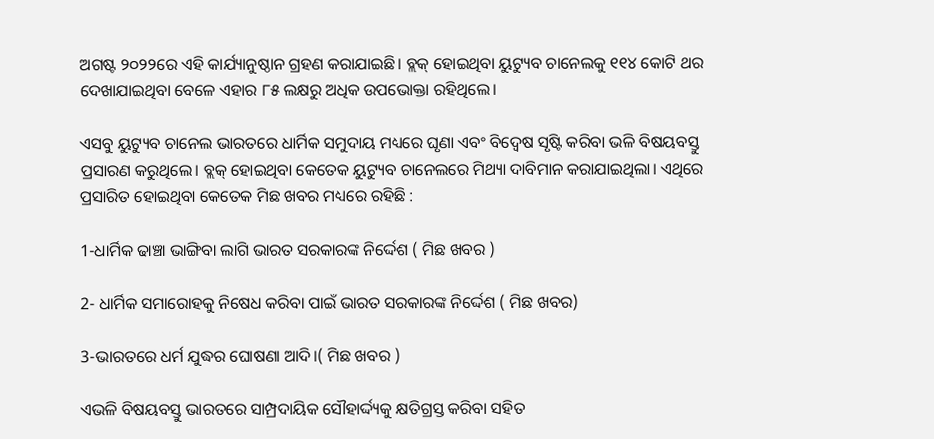ଅଗଷ୍ଟ ୨୦୨୨ରେ ଏହି କାର୍ଯ୍ୟାନୁଷ୍ଠାନ ଗ୍ରହଣ କରାଯାଇଛି। ବ୍ଲକ୍ ହୋଇଥିବା ୟୁଟ୍ୟୁବ ଚାନେଲକୁ ୧୧୪ କୋଟି ଥର ଦେଖାଯାଇଥିବା ବେଳେ ଏହାର ୮୫ ଲକ୍ଷରୁ ଅଧିକ ଉପଭୋକ୍ତା ରହିଥିଲେ।

ଏସବୁ ୟୁଟ୍ୟୁବ ଚାନେଲ ଭାରତରେ ଧାର୍ମିକ ସମୁଦାୟ ମଧ୍ୟରେ ଘୃଣା ଏବଂ ବିଦ୍ବେଷ ସୃଷ୍ଟି କରିବା ଭଳି ବିଷୟବସ୍ତୁ ପ୍ରସାରଣ କରୁଥିଲେ। ବ୍ଲକ୍ ହୋଇଥିବା କେତେକ ୟୁଟ୍ୟୁବ ଚାନେଲରେ ମିଥ୍ୟା ଦାବିମାନ କରାଯାଇଥିଲା। ଏଥିରେ ପ୍ରସାରିତ ହୋଇଥିବା କେତେକ ମିଛ ଖବର ମଧ୍ୟରେ ରହିଛି :

1-ଧାର୍ମିକ ଢାଞ୍ଚା ଭାଙ୍ଗିବା ଲାଗି ଭାରତ ସରକାରଙ୍କ ନିର୍ଦ୍ଦେଶ ( ମିଛ ଖବର )

2- ଧାର୍ମିକ ସମାରୋହକୁ ନିଷେଧ କରିବା ପାଇଁ ଭାରତ ସରକାରଙ୍କ ନିର୍ଦ୍ଦେଶ ( ମିଛ ଖବର)

3-ଭାରତରେ ଧର୍ମ ଯୁଦ୍ଧର ଘୋଷଣା ଆଦି।( ମିଛ ଖବର )

ଏଭଳି ବିଷୟବସ୍ତୁ ଭାରତରେ ସାମ୍ପ୍ରଦାୟିକ ସୌହାର୍ଦ୍ଦ୍ୟକୁ କ୍ଷତିଗ୍ରସ୍ତ କରିବା ସହିତ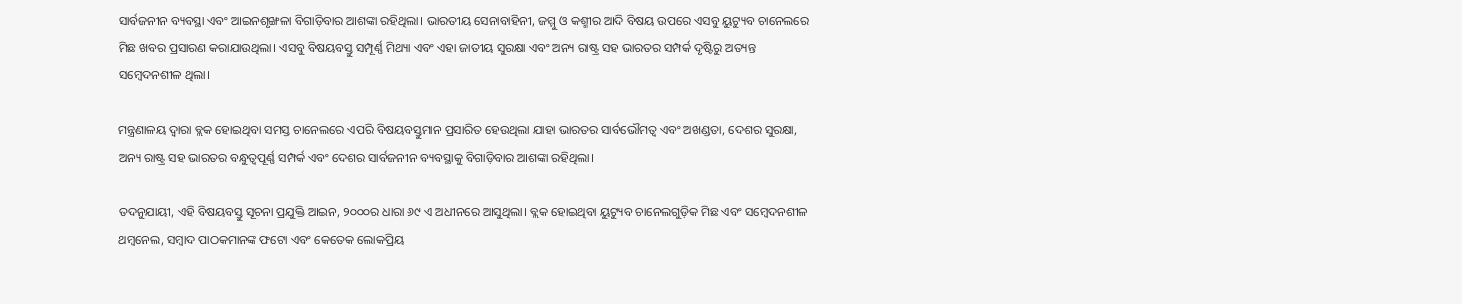ସାର୍ବଜନୀନ ବ୍ୟବସ୍ଥା ଏବଂ ଆଇନଶୃଙ୍ଖଳା ବିଗାଡ଼ିବାର ଆଶଙ୍କା ରହିଥିଲା। ଭାରତୀୟ ସେନାବାହିନୀ, ଜମ୍ମୁ ଓ କଶ୍ମୀର ଆଦି ବିଷୟ ଉପରେ ଏସବୁ ୟୁଟ୍ୟୁବ ଚାନେଲରେ ମିଛ ଖବର ପ୍ରସାରଣ କରାଯାଉଥିଲା। ଏସବୁ ବିଷୟବସ୍ତୁ ସମ୍ପୂର୍ଣ୍ଣ ମିଥ୍ୟା ଏବଂ ଏହା ଜାତୀୟ ସୁରକ୍ଷା ଏବଂ ଅନ୍ୟ ରାଷ୍ଟ୍ର ସହ ଭାରତର ସମ୍ପର୍କ ଦୃଷ୍ଟିରୁ ଅତ୍ୟନ୍ତ ସମ୍ବେଦନଶୀଳ ଥିଲା।

ମନ୍ତ୍ରଣାଳୟ ଦ୍ବାରା ବ୍ଲକ ହୋଇଥିବା ସମସ୍ତ ଚାନେଲରେ ଏପରି ବିଷୟବସ୍ତୁମାନ ପ୍ରସାରିତ ହେଉଥିଲା ଯାହା ଭାରତର ସାର୍ବଭୌମତ୍ବ ଏବଂ ଅଖଣ୍ଡତା, ଦେଶର ସୁରକ୍ଷା, ଅନ୍ୟ ରାଷ୍ଟ୍ର ସହ ଭାରତର ବନ୍ଧୁତ୍ବପୂର୍ଣ୍ଣ ସମ୍ପର୍କ ଏବଂ ଦେଶର ସାର୍ବଜନୀନ ବ୍ୟବସ୍ଥାକୁ ବିଗାଡ଼ିବାର ଆଶଙ୍କା ରହିଥିଲା।

ତଦନୁଯାୟୀ, ଏହି ବିଷୟବସ୍ତୁ ସୂଚନା ପ୍ରଯୁକ୍ତି ଆଇନ, ୨୦୦୦ର ଧାରା ୬୯ ଏ ଅଧୀନରେ ଆସୁଥିଲା। ବ୍ଲକ ହୋଇଥିବା ୟୁଟ୍ୟୁବ ଚାନେଲଗୁଡ଼ିକ ମିଛ ଏବଂ ସମ୍ବେଦନଶୀଳ ଥମ୍ବନେଲ, ସମ୍ବାଦ ପାଠକମାନଙ୍କ ଫଟୋ ଏବଂ କେତେକ ଲୋକପ୍ରିୟ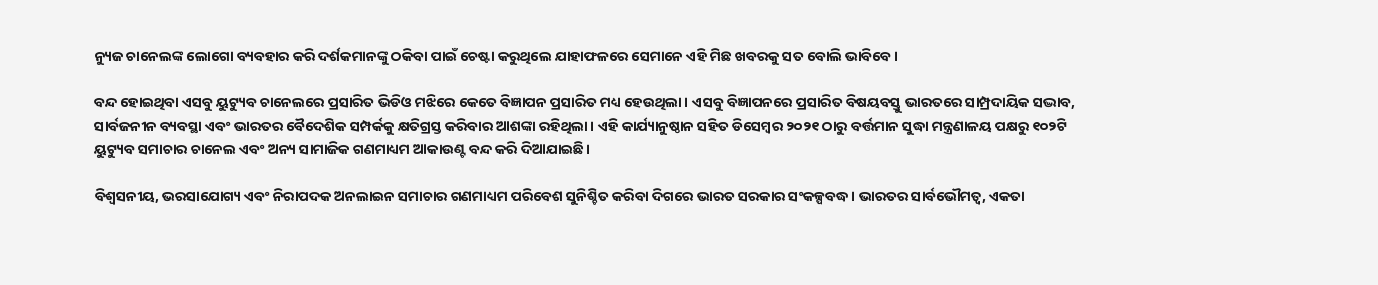ନ୍ୟୁଜ ଚାନେଲଙ୍କ ଲୋଗୋ ବ୍ୟବହାର କରି ଦର୍ଶକମାନଙ୍କୁ ଠକିବା ପାଇଁ ଚେଷ୍ଟା କରୁଥିଲେ ଯାହାଫଳରେ ସେମାନେ ଏହି ମିଛ ଖବରକୁ ସତ ବୋଲି ଭାବିବେ।

ବନ୍ଦ ହୋଇଥିବା ଏସବୁ ୟୁଟ୍ୟୁବ ଚାନେଲରେ ପ୍ରସାରିତ ଭିଡିଓ ମଝିରେ କେତେ ବିଜ୍ଞାପନ ପ୍ରସାରିତ ମଧ୍ୟ ହେଉଥିଲା। ଏସବୁ ବିଜ୍ଞାପନରେ ପ୍ରସାରିତ ବିଷୟବସ୍ତୁ ଭାରତରେ ସାମ୍ପ୍ରଦାୟିକ ସଦ୍ଭାବ, ସାର୍ବଜନୀନ ବ୍ୟବସ୍ଥା ଏବଂ ଭାରତର ବୈଦେଶିକ ସମ୍ପର୍କକୁ କ୍ଷତିଗ୍ରସ୍ତ କରିବାର ଆଶଙ୍କା ରହିଥିଲା। ଏହି କାର୍ଯ୍ୟାନୁଷ୍ଠାନ ସହିତ ଡିସେମ୍ବର ୨୦୨୧ ଠାରୁ ବର୍ତ୍ତମାନ ସୁଦ୍ଧା ମନ୍ତ୍ରଣାଳୟ ପକ୍ଷରୁ ୧୦୨ଟି ୟୁଟ୍ୟୁବ ସମାଚାର ଚାନେଲ ଏବଂ ଅନ୍ୟ ସାମାଜିକ ଗଣମାଧ୍ୟମ ଆକାଉଣ୍ଟ ବନ୍ଦ କରି ଦିଆଯାଇଛି।

ବିଶ୍ବସନୀୟ, ଭରସାଯୋଗ୍ୟ ଏବଂ ନିରାପଦକ ଅନଲାଇନ ସମାଚାର ଗଣମାଧ୍ୟମ ପରିବେଶ ସୁନିଶ୍ଚିତ କରିବା ଦିଗରେ ଭାରତ ସରକାର ସଂକଳ୍ପବଦ୍ଧ। ଭାରତର ସାର୍ବଭୌମତ୍ବ, ଏକତା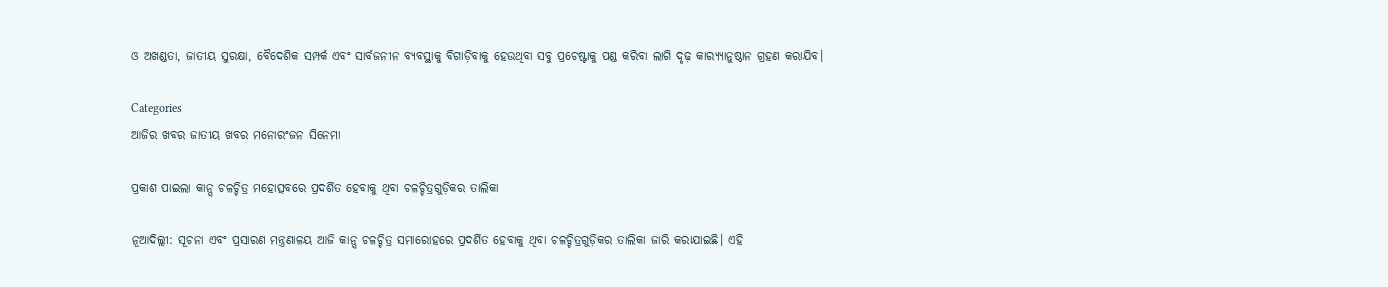ଓ ଅଖଣ୍ଡତା, ଜାତୀୟ ସୁରକ୍ଷା, ବୈଦେଶିକ ସମ୍ପର୍କ ଏବଂ ସାର୍ବଜନୀନ ବ୍ୟବସ୍ଥାକୁ ବିଗାଡ଼ିବାକୁ ହେଉଥିବା ସବୁ ପ୍ରଚେଷ୍ଟାକୁ ପଣ୍ଡ କରିବା ଲାଗି ଦୃଢ଼ କାର‌୍ୟ୍ୟାନୁଷ୍ଠାନ ଗ୍ରହଣ କରାଯିବ।

Categories
ଆଜିର ଖବର ଜାତୀୟ ଖବର ମନୋରଂଜନ ସିନେମା

ପ୍ରକାଶ ପାଇଲା କାନ୍ସ ଚଳଚ୍ଚିତ୍ର ମହୋତ୍ସବରେ ପ୍ରଦର୍ଶିତ ହେବାକୁ ଥିବା ଚଳଚ୍ଚିତ୍ରଗୁଡ଼ିକର ତାଲିକା

ନୂଆଦିଲ୍ଲୀ: ସୂଚନା ଏବଂ ପ୍ରସାରଣ ମନ୍ତ୍ରଣାଳୟ ଆଜି କାନ୍ସ ଚଳଚ୍ଚିତ୍ର ସମାରୋହରେ ପ୍ରଦର୍ଶିତ ହେବାକୁ ଥିବା ଚଳଚ୍ଚିତ୍ରଗୁଡ଼ିକର ତାଲିକା ଜାରି କରାଯାଇଛି। ଏହି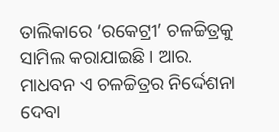ତାଲିକାରେ ‘ରକେଟ୍ରୀ’ ଚଳଚ୍ଚିତ୍ରକୁ ସାମିଲ କରାଯାଇଛି। ଆର. ମାଧବନ ଏ ଚଳଚ୍ଚିତ୍ରର ନିର୍ଦ୍ଦେଶନା ଦେବା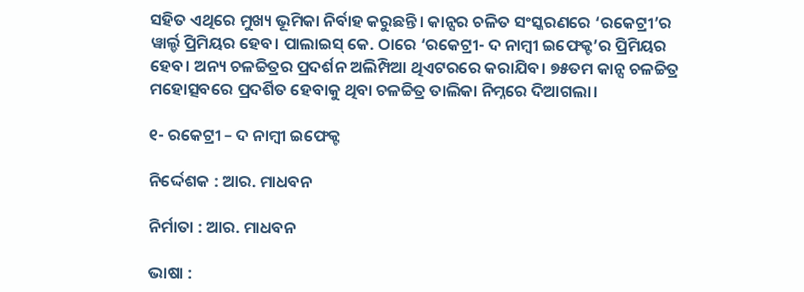ସହିତ ଏଥିରେ ମୁଖ୍ୟ ଭୂମିକା ନିର୍ବାହ କରୁଛନ୍ତି। କାନ୍ସର ଚଳିତ ସଂସ୍କରଣରେ ‘ରକେଟ୍ରୀ’ର ୱାର୍ଲ୍ଡ ପ୍ରିମିୟର ହେବ। ପାଲାଇସ୍‌ କେ. ଠାରେ ‘ରକେଟ୍ରୀ- ଦ ନାମ୍ବୀ ଇଫେକ୍ଟ’ର ପ୍ରିମିୟର ହେବ। ଅନ୍ୟ ଚଳଚ୍ଚିତ୍ରର ପ୍ରଦର୍ଶନ ଅଲିମ୍ପିଆ ଥିଏଟରରେ କରାଯିବ। ୭୫ତମ କାନ୍ସ ଚଳଚ୍ଚିତ୍ର ମହୋତ୍ସବରେ ପ୍ରଦର୍ଶିତ ହେବାକୁ ଥିବା ଚଳଚ୍ଚିତ୍ର ତାଲିକା ନିମ୍ନରେ ଦିଆଗଲା।

୧- ରକେଟ୍ରୀ – ଦ ନାମ୍ବୀ ଇଫେକ୍ଟ

ନିର୍ଦ୍ଦେଶକ : ଆର. ମାଧବନ

ନିର୍ମାତା : ଆର. ମାଧବନ

ଭାଷା :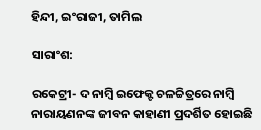ହିନ୍ଦୀ, ଇଂରାଜୀ, ତାମିଲ

ସାରାଂଶ:

ରକେଟ୍ରୀ- ଦ ନାମ୍ବି ଇଫେକ୍ଟ ଚଳଚ୍ଚିତ୍ରରେ ନାମ୍ବି ନାରାୟଣନଙ୍କ ଜୀବନ କାହାଣୀ ପ୍ରଦର୍ଶିତ ହୋଇଛି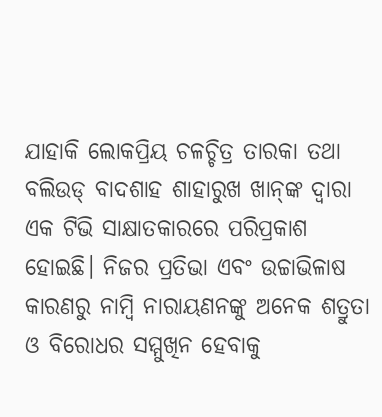ଯାହାକି ଲୋକପ୍ରିୟ ଚଳଚ୍ଚିତ୍ର ତାରକା ତଥା ବଲିଉଡ୍‌ ବାଦଶାହ ଶାହାରୁଖ ଖାନ୍‌ଙ୍କ ଦ୍ବାରା  ଏକ ଟିଭି ସାକ୍ଷାତକାରରେ ପରିପ୍ରକାଶ ହୋଇଛି। ନିଜର ପ୍ରତିଭା ଏବଂ ଉଚ୍ଚାଭିଳାଷ କାରଣରୁ ନାମ୍ବି ନାରାୟଣନଙ୍କୁ ଅନେକ ଶତ୍ରୁତା ଓ ବିରୋଧର ସମ୍ମୁଖିନ ହେବାକୁ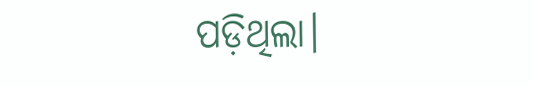ପଡ଼ିଥିଲା।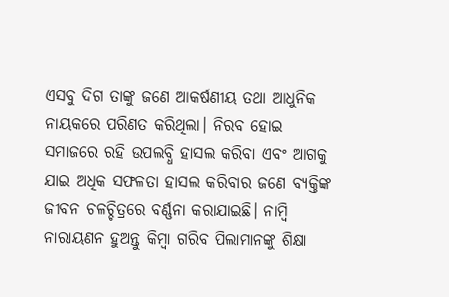ଏସବୁ ଦିଗ ତାଙ୍କୁ ଜଣେ ଆକର୍ଷଣୀୟ ତଥା ଆଧୁନିକ ନାୟକରେ ପରିଣତ କରିଥିଲା। ନିରବ ହୋଇ ସମାଜରେ ରହି ଉପଲବ୍ଧି ହାସଲ କରିବା ଏବଂ ଆଗକୁ ଯାଇ ଅଧିକ ସଫଳତା ହାସଲ କରିବାର ଜଣେ ବ୍ୟକ୍ତିଙ୍କ ଜୀବନ ଚଳଚ୍ଚିତ୍ରରେ ବର୍ଣ୍ଣନା କରାଯାଇଛି। ନାମ୍ବି ନାରାୟଣନ ହୁଅନ୍ତୁ କିମ୍ବା ଗରିବ ପିଲାମାନଙ୍କୁ ଶିକ୍ଷା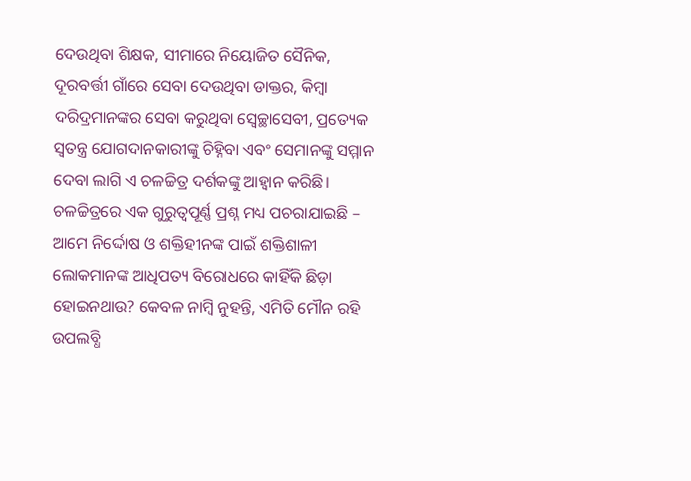ଦେଉଥିବା ଶିକ୍ଷକ, ସୀମାରେ ନିୟୋଜିତ ସୈନିକ, ଦୂରବର୍ତ୍ତୀ ଗାଁରେ ସେବା ଦେଉଥିବା ଡାକ୍ତର, କିମ୍ବା ଦରିଦ୍ରମାନଙ୍କର ସେବା କରୁଥିବା ସ୍ବେଚ୍ଛାସେବୀ, ପ୍ରତ୍ୟେକ ସ୍ବତନ୍ତ୍ର ଯୋଗଦାନକାରୀଙ୍କୁ ଚିହ୍ନିବା ଏବଂ ସେମାନଙ୍କୁ ସମ୍ମାନ ଦେବା ଲାଗି ଏ ଚଳଚ୍ଚିତ୍ର ଦର୍ଶକଙ୍କୁ ଆହ୍ବାନ କରିଛି। ଚଳଚ୍ଚିତ୍ରରେ ଏକ ଗୁରୁତ୍ବପୂର୍ଣ୍ଣ ପ୍ରଶ୍ନ ମଧ୍ୟ ପଚରାଯାଇଛି – ଆମେ ନିର୍ଦ୍ଦୋଷ ଓ ଶକ୍ତିହୀନଙ୍କ ପାଇଁ ଶକ୍ତିଶାଳୀ ଲୋକମାନଙ୍କ ଆଧିପତ୍ୟ ବିରୋଧରେ କାହିଁକି ଛିଡ଼ା ହୋଇନଥାଉ? କେବଳ ନାମ୍ବି ନୁହନ୍ତି, ଏମିତି ମୌନ ରହି ଉପଲବ୍ଧି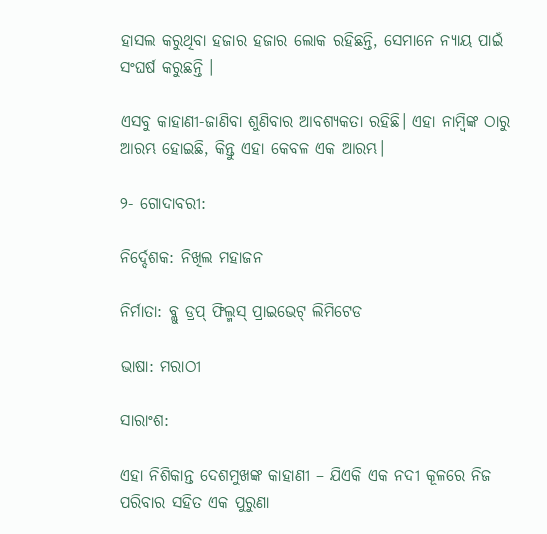ହାସଲ କରୁଥିବା ହଜାର ହଜାର ଲୋକ ରହିଛନ୍ତି, ସେମାନେ ନ୍ୟାୟ ପାଇଁ ସଂଘର୍ଷ କରୁଛନ୍ତି ।

ଏସବୁ କାହାଣୀ-ଜାଣିବା ଶୁଣିବାର ଆବଶ୍ୟକତା ରହିଛି। ଏହା ନାମ୍ବିଙ୍କ ଠାରୁ ଆରମ୍ଭ ହୋଇଛି, କିନ୍ତୁ ଏହା କେବଳ ଏକ ଆରମ୍ଭ।

୨- ଗୋଦାବରୀ:

ନିର୍ଦ୍ଦେଶକ: ନିଖିଲ ମହାଜନ

ନିର୍ମାତା: ବ୍ଲୁ ଡ୍ରପ୍‌ ଫିଲ୍ମସ୍‌ ପ୍ରାଇଭେଟ୍‌ ଲିମିଟେଡ

ଭାଷା: ମରାଠୀ

ସାରାଂଶ:

ଏହା ନିଶିକାନ୍ତ ଦେଶମୁଖଙ୍କ କାହାଣୀ – ଯିଏକି ଏକ ନଦୀ କୂଳରେ ନିଜ ପରିବାର ସହିତ ଏକ ପୁରୁଣା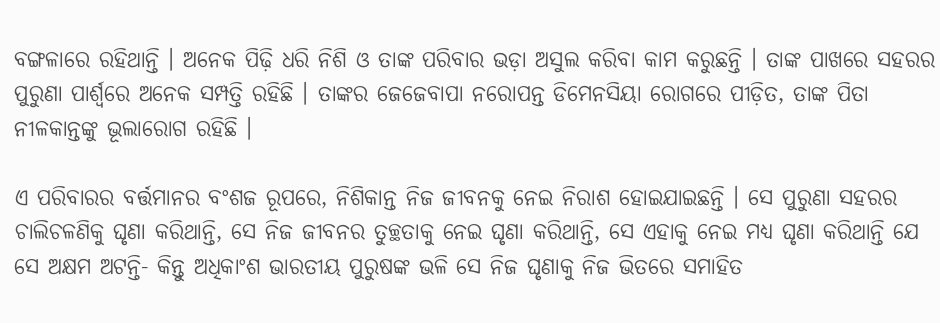ବଙ୍ଗଳାରେ ରହିଥାନ୍ତି । ଅନେକ ପିଢ଼ି ଧରି ନିଶି ଓ ତାଙ୍କ ପରିବାର ଭଡ଼ା ଅସୁଲ କରିବା କାମ କରୁଛନ୍ତି । ତାଙ୍କ ପାଖରେ ସହରର ପୁରୁଣା ପାର୍ଶ୍ବରେ ଅନେକ ସମ୍ପତ୍ତି ରହିଛି । ତାଙ୍କର ଜେଜେବାପା ନରୋପନ୍ତ ଡିମେନସିୟା ରୋଗରେ ପୀଡ଼ିତ, ତାଙ୍କ ପିତା ନୀଳକାନ୍ତଙ୍କୁ ଭୂଲାରୋଗ ରହିଛି ।

ଏ ପରିବାରର ବର୍ତ୍ତମାନର ବଂଶଜ ରୂପରେ, ନିଶିକାନ୍ତ ନିଜ ଜୀବନକୁ ନେଇ ନିରାଶ ହୋଇଯାଇଛନ୍ତି । ସେ ପୁରୁଣା ସହରର ଚାଲିଚଳଣିକୁ ଘୃଣା କରିଥାନ୍ତି, ସେ ନିଜ ଜୀବନର ତୁଚ୍ଛତାକୁ ନେଇ ଘୃଣା କରିଥାନ୍ତି, ସେ ଏହାକୁ ନେଇ ମଧ୍ୟ ଘୃଣା କରିଥାନ୍ତି ଯେ ସେ ଅକ୍ଷମ ଅଟନ୍ତି- କିନ୍ତୁ ଅଧିକାଂଶ ଭାରତୀୟ ପୁରୁଷଙ୍କ ଭଳି ସେ ନିଜ ଘୃଣାକୁ ନିଜ ଭିତରେ ସମାହିତ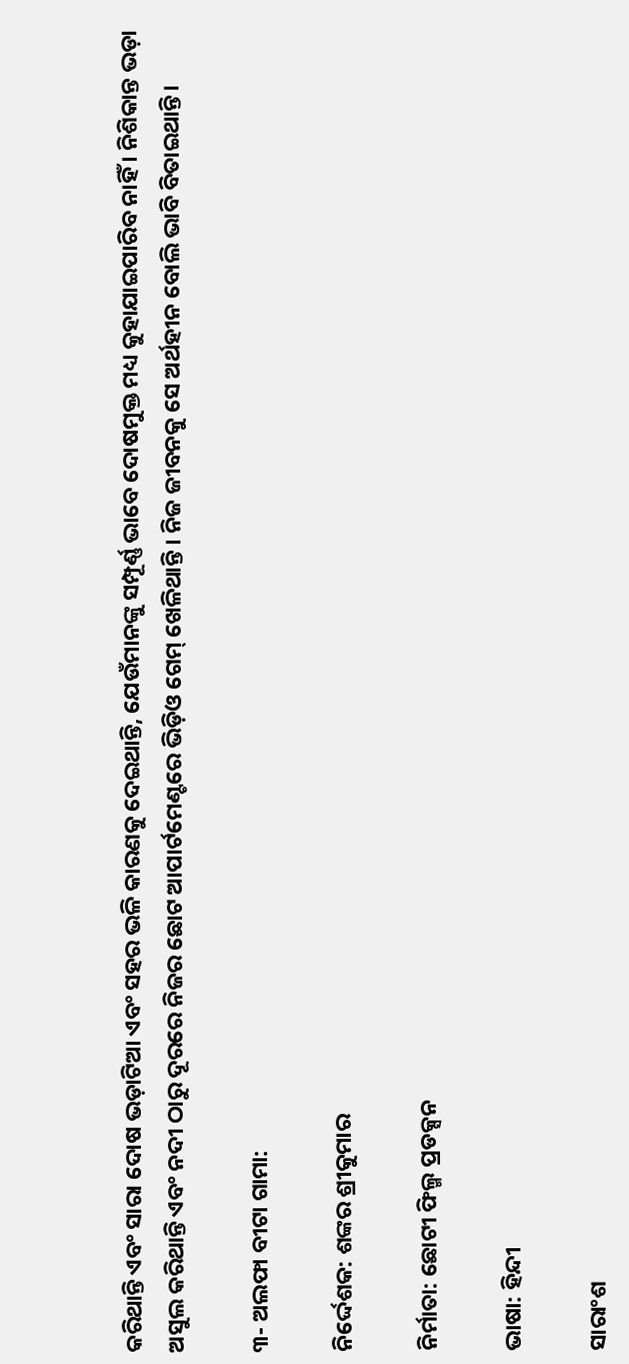କରିଥାନ୍ତି ଏବଂ ସାରା ଦୋଷ ଭଡ଼ାଟିଆ ଏବଂ ସହର ଭଳି କାରଣକୁ ଦେଇଥାନ୍ତି, ଯେଉଁମାନଙ୍କୁ ସମ୍ପୂର୍ଣ୍ଣ ଭାବେ ଦୋଷମୁକ୍ତ ମଧ୍ୟ କୁହାଯାଇପାରିବ ନାହିଁ । ନିଶିକାନ୍ତ ଭଡ଼ା ଅସୁଲ କରିଥାନ୍ତି ଏବଂ ନଦୀ ଠାରୁ ଦୂରରେ ନିଜର ଛୋଟ ଆପାର୍ଟମେଣ୍ଟରେ ଭିଡ଼ିଓ ଗେମ୍‌ ଖେଳିଥାନ୍ତି । ନିଜ ଜୀବନକୁ ସେ ଅର୍ଥହୀନ ବୋଲି ଭାବି ବିତାଇଥାନ୍ତି।

୩- ଅଲଫା ବୀଟା ଗାମା:

ନିର୍ଦ୍ଦେଶକ: ଶଙ୍କର ଶ୍ରୀକୁମାର

ନିର୍ମାତା: ଛୋଟୀ ଫିଲ୍ମ ପ୍ରଡକ୍ସନ

ଭାଷା: ହିନ୍ଦୀ

ସାରାଂଶ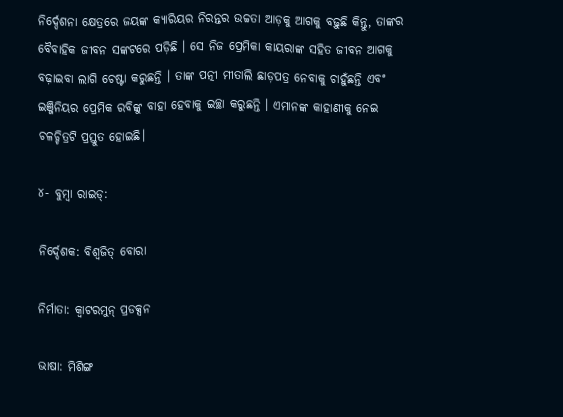ନିର୍ଦ୍ଦେଶନା କ୍ଷେତ୍ରରେ ଜୟଙ୍କ କ୍ୟାରିୟର ନିରନ୍ତର ଉଚ୍ଚତା ଆଡ଼କୁ ଆଗକୁ ବଢ଼ୁଛି କିନ୍ତୁ, ତାଙ୍କର ବୈବାହିକ ଜୀବନ ସଙ୍କଟରେ ପଡ଼ିଛି । ସେ ନିଜ ପ୍ରେମିକା କାୟରାଙ୍କ ସହିତ ଜୀବନ ଆଗକୁ ବଢ଼ାଇବା ଲାଗି ଚେଷ୍ଟା କରୁଛନ୍ତି । ତାଙ୍କ ପତ୍ନୀ ମୀତାଲି ଛାଡ଼ପତ୍ର ନେବାକୁ ଚାହୁଁଛନ୍ତି ଏବଂ ଇଞ୍ଜିନିୟର ପ୍ରେମିକ ରବିଙ୍କୁ ବାହା ହେବାକୁ ଇଚ୍ଛା କରୁଛନ୍ତି । ଏମାନଙ୍କ କାହାଣୀକୁ ନେଇ ଚଳଚ୍ଚିତ୍ରଟି ପ୍ରସ୍ତୁତ ହୋଇଛି।

୪- ବୁମ୍ବା ରାଇଡ୍:

ନିର୍ଦ୍ଦେଶକ: ବିଶ୍ବଜିତ୍‌ ବୋରା

ନିର୍ମାତା: କ୍ବାଟରମୁନ୍‌ ପ୍ରଡକ୍ସନ

ଭାଷା: ମିଶିଙ୍ଗ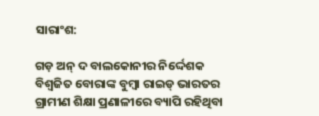ସାରାଂଶ:

ଗଡ଼ ଅନ୍‌ ଦ ବାଲକୋନୀର ନିର୍ଦ୍ଦେଶକ ବିଶ୍ବଜିତ ବୋରାଙ୍କ ବୁମ୍ବା ରାଇଡ୍‌ ଭାରତର ଗ୍ରାମୀଣ ଶିକ୍ଷା ପ୍ରଣାଳୀରେ ବ୍ୟାପି ରହିଥିବା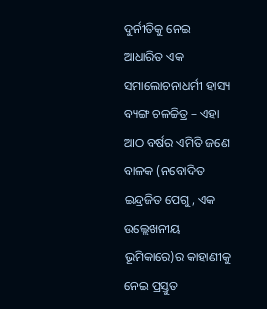ଦୁର୍ନୀତିକୁ ନେଇ ଆଧାରିତ ଏକ ସମାଲୋଚନାଧର୍ମୀ ହାସ୍ୟ ବ୍ୟଙ୍ଗ ଚଳଚ୍ଚିତ୍ର – ଏହା ଆଠ ବର୍ଷର ଏମିତି ଜଣେ ବାଳକ (ନବୋଦିତ ଇନ୍ଦ୍ରଜିତ ପେଗୁ, ଏକ ଉଲ୍ଲେଖନୀୟ ଭୂମିକାରେ)ର କାହାଣୀକୁ ନେଇ ପ୍ରସ୍ତୁତ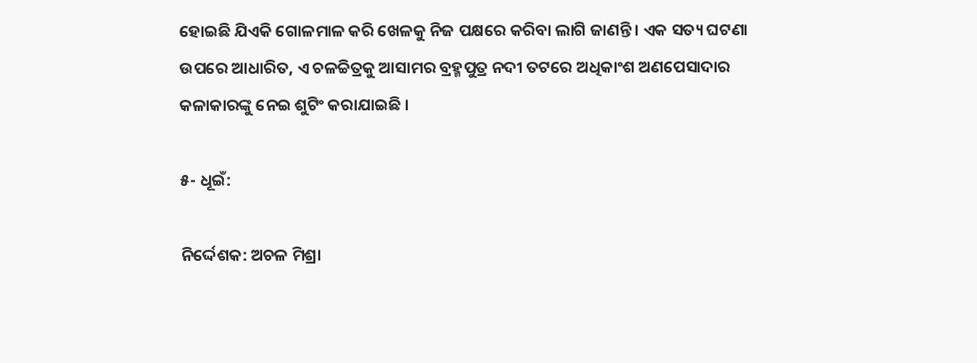ହୋଇଛି ଯିଏକି ଗୋଳମାଳ କରି ଖେଳକୁ ନିଜ ପକ୍ଷରେ କରିବା ଲାଗି ଜାଣନ୍ତି । ଏକ ସତ୍ୟ ଘଟଣା ଉପରେ ଆଧାରିତ, ଏ ଚଳଚ୍ଚିତ୍ରକୁ ଆସାମର ବ୍ରହ୍ମପୁତ୍ର ନଦୀ ତଟରେ ଅଧିକାଂଶ ଅଣପେସାଦାର କଳାକାରଙ୍କୁ ନେଇ ଶୁଟିଂ କରାଯାଇଛି ।

୫- ଧୂଇଁ:

ନିର୍ଦ୍ଦେଶକ: ଅଚଳ ମିଶ୍ରା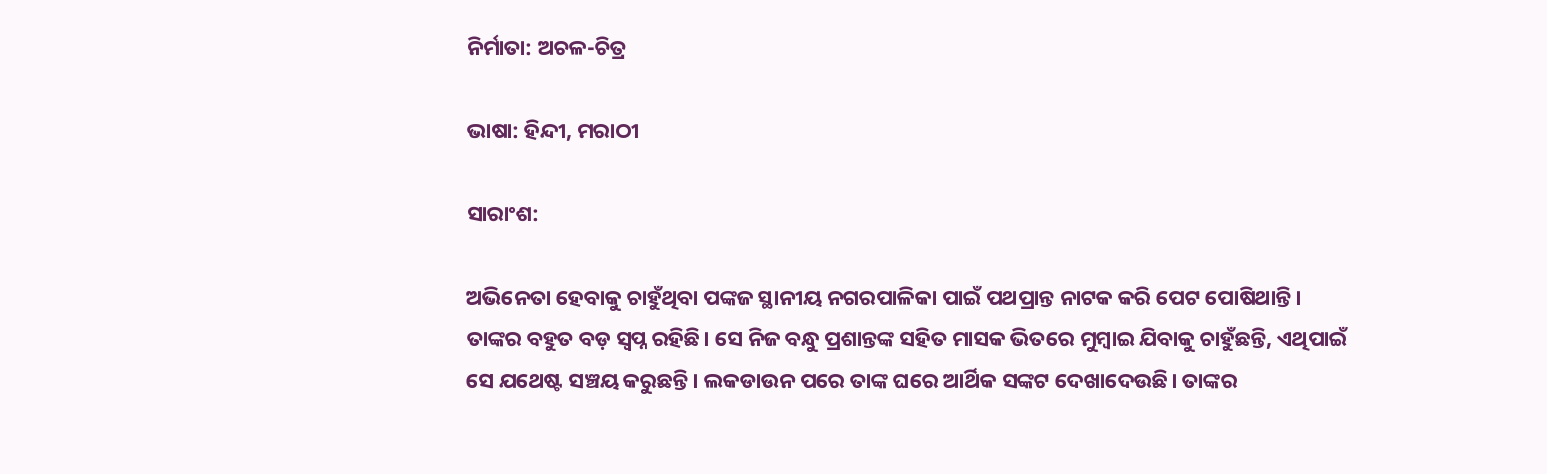ନିର୍ମାତା: ଅଚଳ-ଚିତ୍ର

ଭାଷା: ହିନ୍ଦୀ, ମରାଠୀ

ସାରାଂଶ:

ଅଭିନେତା ହେବାକୁ ଚାହୁଁଥିବା ପଙ୍କଜ ସ୍ଥାନୀୟ ନଗରପାଳିକା ପାଇଁ ପଥପ୍ରାନ୍ତ ନାଟକ କରି ପେଟ ପୋଷିଥାନ୍ତି। ତାଙ୍କର ବହୁତ ବଡ଼ ସ୍ବପ୍ନ ରହିଛି। ସେ ନିଜ ବନ୍ଧୁ ପ୍ରଶାନ୍ତଙ୍କ ସହିତ ମାସକ ଭିତରେ ମୁମ୍ବାଇ ଯିବାକୁ ଚାହୁଁଛନ୍ତି, ଏଥିପାଇଁ ସେ ଯଥେଷ୍ଟ ସଞ୍ଚୟ କରୁଛନ୍ତି। ଲକଡାଉନ ପରେ ତାଙ୍କ ଘରେ ଆର୍ଥିକ ସଙ୍କଟ ଦେଖାଦେଉଛି। ତାଙ୍କର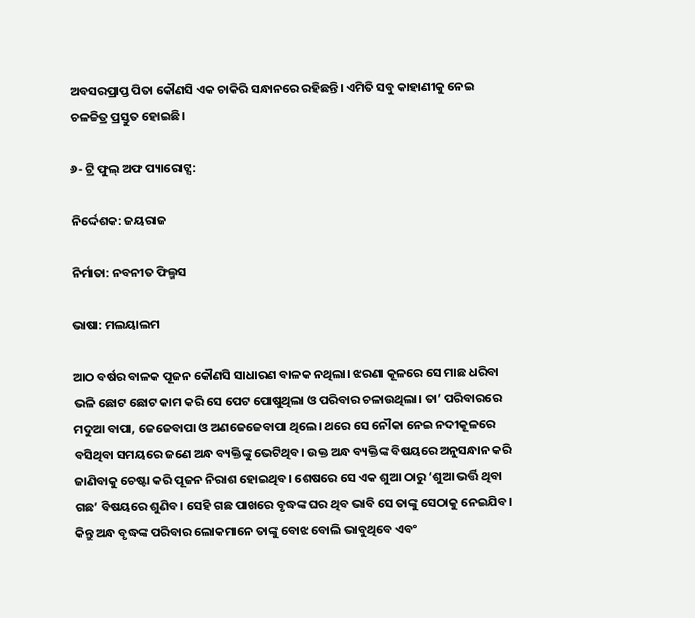ଅବସରପ୍ରାପ୍ତ ପିତା କୌଣସି ଏକ ଚାକିରି ସନ୍ଧାନରେ ରହିଛନ୍ତି। ଏମିତି ସବୁ କାହାଣୀକୁ ନେଇ ଚଳଚ୍ଚିତ୍ର ପ୍ରସ୍ତୁତ ହୋଇଛି।

୬- ଟ୍ରି ଫୁଲ୍‌ ଅଫ ପ୍ୟାରୋଟ୍ସ:

ନିର୍ଦ୍ଦେଶକ: ଜୟରାଜ

ନିର୍ମାତା: ନବନୀତ ଫିଲ୍ମସ

ଭାଷା: ମଲୟାଲମ

ଆଠ ବର୍ଷର ବାଳକ ପୂଜନ କୌଣସି ସାଧାରଣ ବାଳକ ନଥିଲା। ଝରଣା କୂଳରେ ସେ ମାଛ ଧରିବା ଭଳି ଛୋଟ ଛୋଟ କାମ କରି ସେ ପେଟ ପୋଷୁଥିଲା ଓ ପରିବାର ଚଳାଉଥିଲା। ତା’ ପରିବାରରେ ମଦୁଆ ବାପା, ଜେଜେବାପା ଓ ଅଣଜେଜେବାପା ଥିଲେ। ଥରେ ସେ ନୌକା ନେଇ ନଦୀକୂଳରେ ବସିଥିବା ସମୟରେ ଜଣେ ଅନ୍ଧ ବ୍ୟକ୍ତିଙ୍କୁ ଭେଟିଥିବ। ଉକ୍ତ ଅନ୍ଧ ବ୍ୟକ୍ତିଙ୍କ ବିଷୟରେ ଅନୁସନ୍ଧାନ କରି ଜାଣିବାକୁ ଚେଷ୍ଟା କରି ପୂଜନ ନିରାଶ ହୋଇଥିବ। ଶେଷରେ ସେ ଏକ ଶୁଆ ଠାରୁ ‘ଶୁଆ ଭର୍ତ୍ତି ଥିବା ଗଛ’ ବିଷୟରେ ଶୁଣିବ। ସେହି ଗଛ ପାଖରେ ବୃଦ୍ଧଙ୍କ ଘର ଥିବ ଭାବି ସେ ତାଙ୍କୁ ସେଠାକୁ ନେଇଯିବ। କିନ୍ତୁ ଅନ୍ଧ ବୃଦ୍ଧଙ୍କ ପରିବାର ଲୋକମାନେ ତାଙ୍କୁ ବୋଝ ବୋଲି ଭାବୁଥିବେ ଏବଂ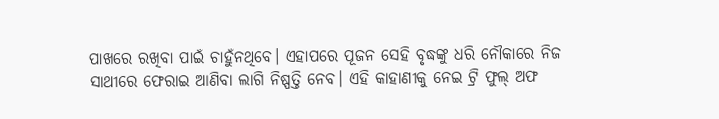ପାଖରେ ରଖିବା ପାଇଁ ଚାହୁଁନଥିବେ। ଏହାପରେ ପୂଜନ ସେହି ବୃଦ୍ଧଙ୍କୁ ଧରି ନୌକାରେ ନିଜ ସାଥୀରେ ଫେରାଇ ଆଣିବା ଲାଗି ନିଷ୍ପତ୍ତି ନେବ। ଏହି କାହାଣୀକୁ ନେଇ ଟ୍ରି ଫୁଲ୍‌ ଅଫ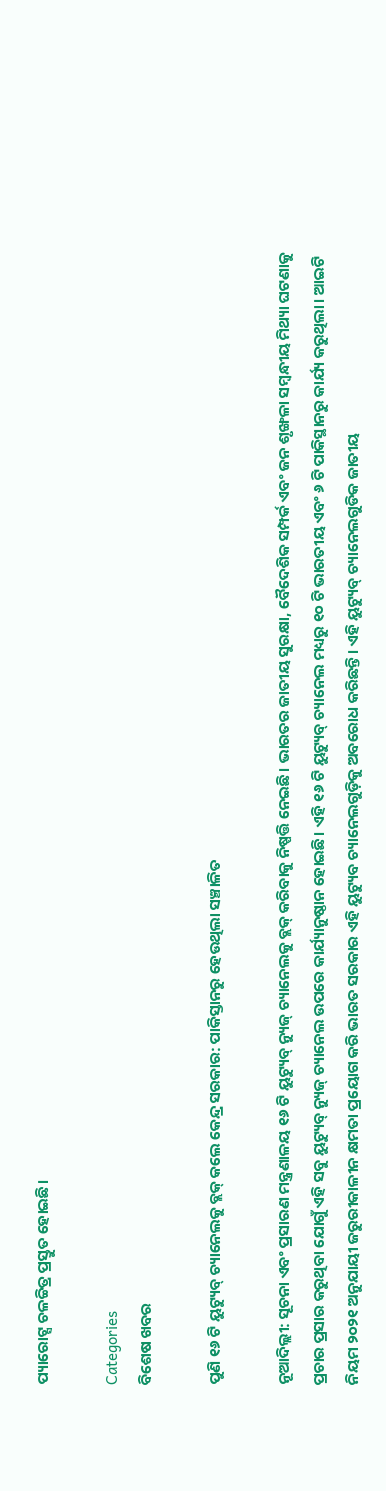ପ୍ୟାରୋଟ୍ସ ଚଳଚ୍ଚିତ୍ର ପ୍ରସ୍ତୁତ ହୋଇଛି।

Categories
ବିଶେଷ ଖବର

ପୁଣି ୧୬ ଟି ୟୁଟ୍ୟୁବ୍ ଚ୍ୟାନେଲକୁ ବ୍ଲକ୍ କଲେ କେନ୍ଦ୍ର ସରକାର: ପାକିସ୍ତାନରୁ ହେଉଥିଲା ସଞ୍ଚାଳିତ

ନୂଆଦିଲ୍ଲୀ: ସୂଚନା ଏବଂ ପ୍ରସାରଣ ମନ୍ତ୍ରଣାଳୟ ୧୬ ଟି ୟୁଟ୍ୟୁବ୍ ନ୍ୟୁଜ୍ ଚ୍ୟାନେଲକୁ ବ୍ଲକ୍ କରିବାକୁ ନିଷ୍ପତ୍ତି ନେଇଛି। ଭାରତର ଜାତୀୟ ସୁରକ୍ଷା, ବୈଦେଶିକ ସମ୍ପର୍କ ଏବଂ ଜନ ଶୃଙ୍ଖଳା ସମ୍ବନ୍ଧୀୟ ମିଥ୍ୟା ଘଟଣାକୁ ପ୍ରଚାର ପ୍ରସାର କରୁଥିବା ଯୋଗୁଁ ଏହି ସବୁ ୟୁଟ୍ୟୁବ୍ ନ୍ୟୁଜ୍ ଚ୍ୟାନେଲ ଉପରେ କାର୍ଯ୍ୟାନୁଷ୍ଠାନ ହୋଇଛି। ଏହି ୧୬ ଟି ୟୁଟ୍ୟୁବ୍ ଚ୍ୟାନେଲ ମଧ୍ୟରୁ ୧୦ ଟି ଭାରତୀୟ ଏବଂ ୬ ଟି ପାକିସ୍ଥାନରୁ କାର୍ଯ୍ୟ କରୁଥିଲା। ଆଇଟି ନିୟମ ୨୦୨୧ ଅନୁଯାୟୀ ଜରୁରୀକାଳୀନ କ୍ଷମତା ପ୍ରୟୋଗ କରି ଭାରତ ସରକାର ଏହି ୟୁଟ୍ୟୁବ ଚ୍ୟାନେଲଗୁଡ଼ିକୁ ଅବରୋଧ କରିଛନ୍ତି। ଏହି ୟୁଟ୍ୟୁବ୍ ଚ୍ୟାନେଲଗୁଡିକ ଜାତୀୟ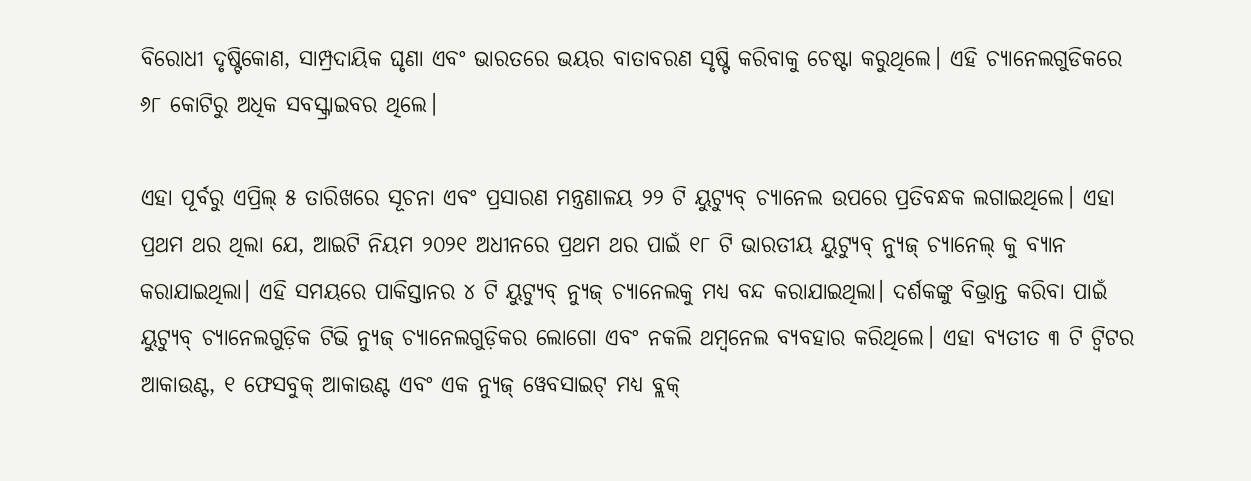ବିରୋଧୀ ଦୃଷ୍ଟିକୋଣ, ସାମ୍ପ୍ରଦାୟିକ ଘୃଣା ଏବଂ ଭାରତରେ ଭୟର ବାତାବରଣ ସୃଷ୍ଟି କରିବାକୁ ଚେଷ୍ଟା କରୁଥିଲେ। ଏହି ଚ୍ୟାନେଲଗୁଡିକରେ ୬୮ କୋଟିରୁ ଅଧିକ ସବସ୍କ୍ରାଇବର ଥିଲେ।

ଏହା ପୂର୍ବରୁ ଏପ୍ରିଲ୍ ୫ ତାରିଖରେ ସୂଚନା ଏବଂ ପ୍ରସାରଣ ମନ୍ତ୍ରଣାଳୟ ୨୨ ଟି ୟୁଟ୍ୟୁବ୍ ଚ୍ୟାନେଲ ଉପରେ ପ୍ରତିବନ୍ଧକ ଲଗାଇଥିଲେ। ଏହା ପ୍ରଥମ ଥର ଥିଲା ଯେ, ଆଇଟି ନିୟମ ୨୦୨୧ ଅଧୀନରେ ପ୍ରଥମ ଥର ପାଇଁ ୧୮ ଟି ଭାରତୀୟ ୟୁଟ୍ୟୁବ୍ ନ୍ୟୁଜ୍ ଚ୍ୟାନେଲ୍ କୁ ବ୍ୟାନ କରାଯାଇଥିଲା। ଏହି ସମୟରେ ପାକିସ୍ତାନର ୪ ଟି ୟୁଟ୍ୟୁବ୍ ନ୍ୟୁଜ୍ ଚ୍ୟାନେଲକୁ ମଧ୍ୟ ବନ୍ଦ କରାଯାଇଥିଲା। ଦର୍ଶକଙ୍କୁ ବିଭ୍ରାନ୍ତ କରିବା ପାଇଁ ୟୁଟ୍ୟୁବ୍ ଚ୍ୟାନେଲଗୁଡ଼ିକ ଟିଭି ନ୍ୟୁଜ୍ ଚ୍ୟାନେଲଗୁଡ଼ିକର ଲୋଗୋ ଏବଂ ନକଲି ଥମ୍ବନେଲ ବ୍ୟବହାର କରିଥିଲେ। ଏହା ବ୍ୟତୀତ ୩ ଟି ଟ୍ୱିଟର ଆକାଉଣ୍ଟ, ୧ ଫେସବୁକ୍ ଆକାଉଣ୍ଟ ଏବଂ ଏକ ନ୍ୟୁଜ୍ ୱେବସାଇଟ୍ ମଧ୍ୟ ବ୍ଲକ୍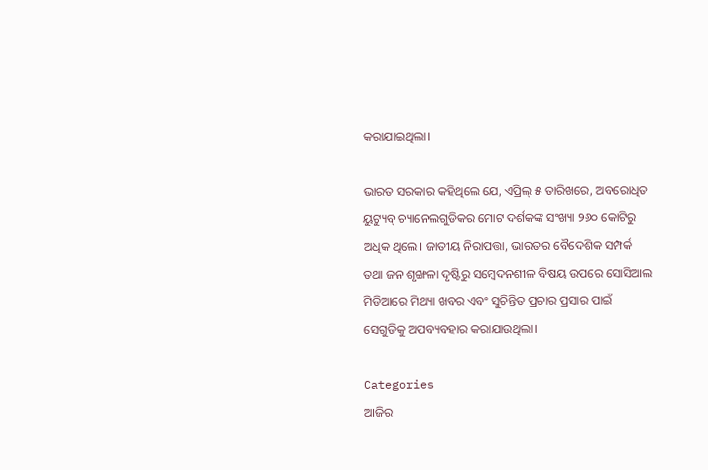କରାଯାଇଥିଲା।

ଭାରତ ସରକାର କହିଥିଲେ ଯେ, ଏପ୍ରିଲ୍ ୫ ତାରିଖରେ, ଅବରୋଧିତ ୟୁଟ୍ୟୁବ୍ ଚ୍ୟାନେଲଗୁଡିକର ମୋଟ ଦର୍ଶକଙ୍କ ସଂଖ୍ୟା ୨୬୦ କୋଟିରୁ ଅଧିକ ଥିଲେ। ଜାତୀୟ ନିରାପତ୍ତା, ଭାରତର ବୈଦେଶିକ ସମ୍ପର୍କ ତଥା ଜନ ଶୃଙ୍ଖଳା ଦୃଷ୍ଟିରୁ ସମ୍ବେଦନଶୀଳ ବିଷୟ ଉପରେ ସୋସିଆଲ ମିଡିଆରେ ମିଥ୍ୟା ଖବର ଏବଂ ସୁଚିନ୍ତିତ ପ୍ରଚାର ପ୍ରସାର ପାଇଁ ସେଗୁଡିକୁ ଅପବ୍ୟବହାର କରାଯାଉଥିଲା।

Categories
ଆଜିର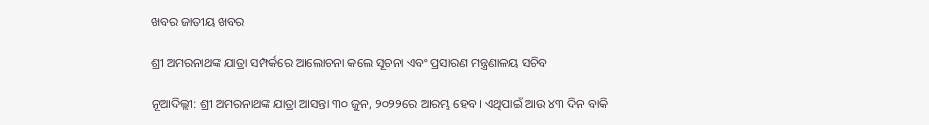ଖବର ଜାତୀୟ ଖବର

ଶ୍ରୀ ଅମରନାଥଙ୍କ ଯାତ୍ରା ସମ୍ପର୍କରେ ଆଲୋଚନା କଲେ ସୂଚନା ଏବଂ ପ୍ରସାରଣ ମନ୍ତ୍ରଣାଳୟ ସଚିବ

ନୂଆଦିଲ୍ଲୀ: ଶ୍ରୀ ଅମରନାଥଙ୍କ ଯାତ୍ରା ଆସନ୍ତା ୩୦ ଜୁନ, ୨୦୨୨ରେ ଆରମ୍ଭ ହେବ। ଏଥିପାଇଁ ଆଉ ୪୩ ଦିନ ବାକି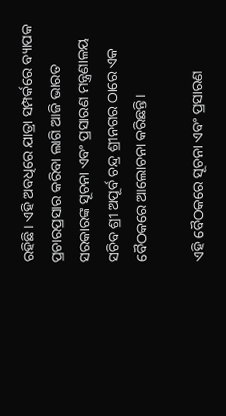ରହିଛି। ଏହି ଅବଧିରେ ଯାତ୍ରା ସମ୍ପର୍କରେ ବ୍ୟାପକ ପ୍ରଚାରପ୍ରସାର କରିବା ଲାଗି ଆଜି ଭାରତ ସରକାରଙ୍କ ସୂଚନା ଏବଂ ପ୍ରସାରଣ ମନ୍ତ୍ରଣାଳୟ ସଚିବ ଶ୍ରୀ ଅପୂର୍ବ ଚନ୍ଦ୍ର ଶ୍ରୀନଗର ଠାରେ ଏକ ବୈଠକରେ ଆଲୋଚନା କରିଛନ୍ତି।

ଏହି ବୈଠକରେ ସୂଚନା ଏବଂ ପ୍ରସାରଣ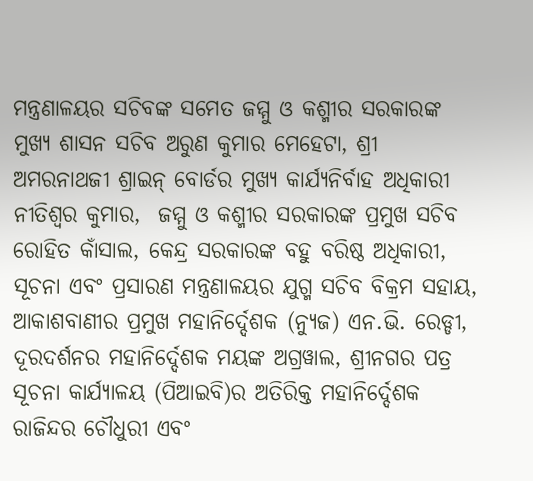ମନ୍ତ୍ରଣାଳୟର ସଚିବଙ୍କ ସମେତ ଜମ୍ମୁ ଓ କଶ୍ମୀର ସରକାରଙ୍କ ମୁଖ୍ୟ ଶାସନ ସଚିବ ଅରୁଣ କୁମାର ମେହେଟା, ଶ୍ରୀ ଅମରନାଥଜୀ ଶ୍ରାଇନ୍‌ ବୋର୍ଡର ମୁଖ୍ୟ କାର୍ଯ୍ୟନିର୍ବାହ ଅଧିକାରୀ ନୀତିଶ୍ୱର କୁମାର,  ଜମ୍ମୁ ଓ କଶ୍ମୀର ସରକାରଙ୍କ ପ୍ରମୁଖ ସଚିବ ରୋହିତ କାଁସାଲ, କେନ୍ଦ୍ର ସରକାରଙ୍କ ବହୁ ବରିଷ୍ଠ ଅଧିକାରୀ, ସୂଚନା ଏବଂ ପ୍ରସାରଣ ମନ୍ତ୍ରଣାଳୟର ଯୁଗ୍ମ ସଚିବ ବିକ୍ରମ ସହାୟ, ଆକାଶବାଣୀର ପ୍ରମୁଖ ମହାନିର୍ଦ୍ଦେଶକ (ନ୍ୟୁଜ) ଏନ.ଭି. ରେଡ୍ଡୀ, ଦୂରଦର୍ଶନର ମହାନିର୍ଦ୍ଦେଶକ ମୟଙ୍କ ଅଗ୍ରୱାଲ, ଶ୍ରୀନଗର ପତ୍ର ସୂଚନା କାର୍ଯ୍ୟାଳୟ (ପିଆଇବି)ର ଅତିରିକ୍ତ ମହାନିର୍ଦ୍ଦେଶକ ରାଜିନ୍ଦର ଚୌଧୁରୀ ଏବଂ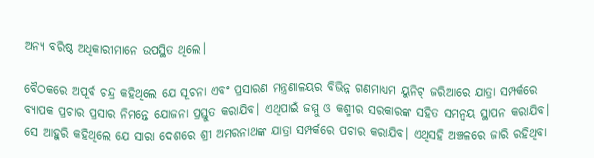ଅନ୍ୟ ବରିଷ୍ଠ ଅଧିକାରୀମାନେ ଉପସ୍ଥିତ ଥିଲେ।

ବୈଠକରେ ଅପୂର୍ବ ଚନ୍ଦ୍ର କହିଥିଲେ ଯେ ସୂଚନା ଏବଂ ପ୍ରସାରଣ ମନ୍ତ୍ରଣାଳୟର ବିଭିନ୍ନ ଗଣମାଧ୍ୟମ ୟୁନିଟ୍‌ ଜରିଆରେ ଯାତ୍ରା ସମ୍ପର୍କରେ ବ୍ୟାପକ ପ୍ରଚାର ପ୍ରସାର ନିମନ୍ତେ ଯୋଜନା ପ୍ରସ୍ତୁତ କରାଯିବ। ଏଥିପାଇଁ ଜମ୍ମୁ ଓ କଶ୍ମୀର ସରକାରଙ୍କ ସହିତ ସମନ୍ୱୟ ସ୍ଥାପନ କରାଯିବ।  ସେ ଆହୁରି କହିଥିଲେ ଯେ ସାରା ଦେଶରେ ଶ୍ରୀ ଅମରନାଥଙ୍କ ଯାତ୍ରା ସମ୍ପର୍କରେ ପଚାର କରାଯିବ। ଏଥିସହି ଅଞ୍ଚଳରେ ଜାରି ରହିଥିବା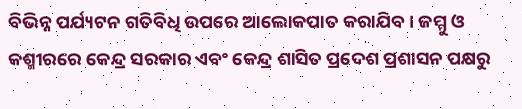ବିଭିନ୍ନ ପର୍ଯ୍ୟଟନ ଗତିବିଧି ଉପରେ ଆଲୋକପାତ କରାଯିବ। ଜମ୍ମୁ ଓ କଶ୍ମୀରରେ କେନ୍ଦ୍ର ସରକାର ଏବଂ କେନ୍ଦ୍ର ଶାସିତ ପ୍ରଦେଶ ପ୍ରଶାସନ ପକ୍ଷରୁ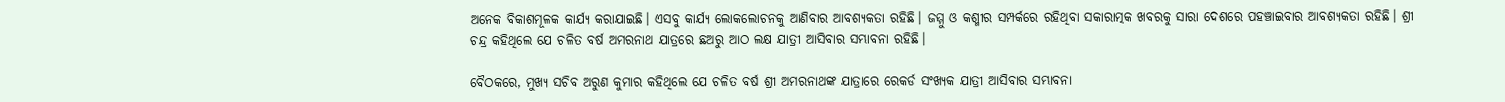ଅନେକ ବିକାଶମୂଳକ କାର୍ଯ୍ୟ କରାଯାଇଛି। ଏସବୁ କାର୍ଯ୍ୟ ଲୋକଲୋଚନକୁ ଆଣିବାର ଆବଶ୍ୟକତା ରହିଛି। ଜମ୍ମୁ ଓ କଶ୍ମୀର ସମ୍ପର୍କରେ ରହିଥିବା ସକାରାତ୍ମକ ଖବରକୁ ସାରା ଦେଶରେ ପହଞ୍ଚାଇବାର ଆବଶ୍ୟକତା ରହିଛି। ଶ୍ରୀ ଚନ୍ଦ୍ର କହିଥିଲେ ଯେ ଚଳିତ ବର୍ଷ ଅମରନାଥ ଯାତ୍ରରେ ଛଅରୁ ଆଠ ଲକ୍ଷ ଯାତ୍ରୀ ଆସିବାର ସମ୍ଭାବନା ରହିଛି।

ବୈଠକରେ, ମୁଖ୍ୟ ସଚିବ ଅରୁଣ କୁମାର କହିଥିଲେ ଯେ ଚଳିତ ବର୍ଷ ଶ୍ରୀ ଅମରନାଥଙ୍କ ଯାତ୍ରାରେ ରେକର୍ଡ ସଂଖ୍ୟକ ଯାତ୍ରୀ ଆସିବାର ସମ୍ଭାବନା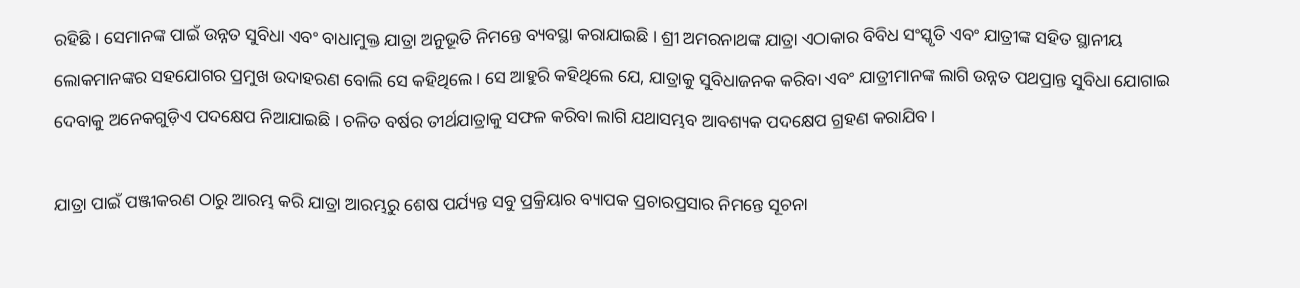ରହିଛି । ସେମାନଙ୍କ ପାଇଁ ଉନ୍ନତ ସୁବିଧା ଏବଂ ବାଧାମୁକ୍ତ ଯାତ୍ରା ଅନୁଭୂତି ନିମନ୍ତେ ବ୍ୟବସ୍ଥା କରାଯାଇଛି । ଶ୍ରୀ ଅମରନାଥଙ୍କ ଯାତ୍ରା ଏଠାକାର ବିବିଧ ସଂସ୍କୃତି ଏବଂ ଯାତ୍ରୀଙ୍କ ସହିତ ସ୍ଥାନୀୟ ଲୋକମାନଙ୍କର ସହଯୋଗର ପ୍ରମୁଖ ଉଦାହରଣ ବୋଲି ସେ କହିଥିଲେ । ସେ ଆହୁରି କହିଥିଲେ ଯେ, ଯାତ୍ରାକୁ ସୁବିଧାଜନକ କରିବା ଏବଂ ଯାତ୍ରୀମାନଙ୍କ ଲାଗି ଉନ୍ନତ ପଥପ୍ରାନ୍ତ ସୁବିଧା ଯୋଗାଇ ଦେବାକୁ ଅନେକଗୁଡ଼ିଏ ପଦକ୍ଷେପ ନିଆଯାଇଛି । ଚଳିତ ବର୍ଷର ତୀର୍ଥଯାତ୍ରାକୁ ସଫଳ କରିବା ଲାଗି ଯଥାସମ୍ଭବ ଆବଶ୍ୟକ ପଦକ୍ଷେପ ଗ୍ରହଣ କରାଯିବ ।

ଯାତ୍ରା ପାଇଁ ପଞ୍ଜୀକରଣ ଠାରୁ ଆରମ୍ଭ କରି ଯାତ୍ରା ଆରମ୍ଭରୁ ଶେଷ ପର୍ଯ୍ୟନ୍ତ ସବୁ ପ୍ରକ୍ରିୟାର ବ୍ୟାପକ ପ୍ରଚାରପ୍ରସାର ନିମନ୍ତେ ସୂଚନା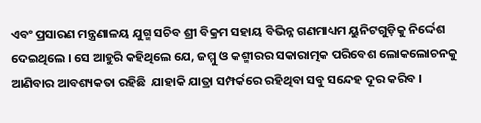ଏବଂ ପ୍ରସାରଣ ମନ୍ତ୍ରଣାଳୟ ଯୁଗ୍ମ ସଚିବ ଶ୍ରୀ ବିକ୍ରମ ସହାୟ ବିଭିନ୍ନ ଗଣମାଧ୍ୟମ ୟୁନିଟଗୁଡ଼ିକୁ ନିର୍ଦ୍ଦେଶ ଦେଇଥିଲେ । ସେ ଆହୁରି କହିଥିଲେ ଯେ, ଜମ୍ମୁ ଓ କଶ୍ମୀରର ସକାରାତ୍ମକ ପରିବେଶ ଲୋକଲୋଚନକୁ ଆଣିବାର ଆବଶ୍ୟକତା ରହିଛି  ଯାହାକି ଯାତ୍ରା ସମ୍ପର୍କରେ ରହିଥିବା ସବୁ ସନ୍ଦେହ ଦୂର କରିବ ।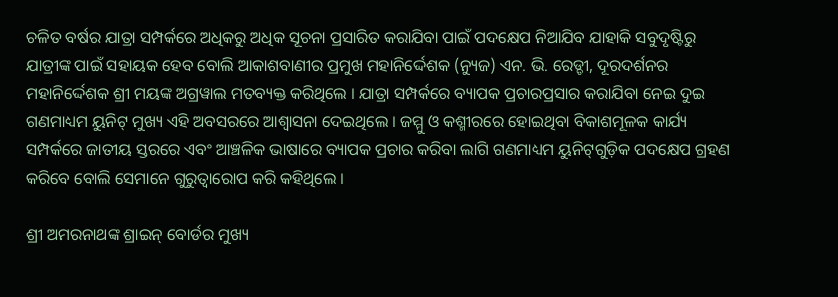ଚଳିତ ବର୍ଷର ଯାତ୍ରା ସମ୍ପର୍କରେ ଅଧିକରୁ ଅଧିକ ସୂଚନା ପ୍ରସାରିତ କରାଯିବା ପାଇଁ ପଦକ୍ଷେପ ନିଆଯିବ ଯାହାକି ସବୁଦୃଷ୍ଟିରୁ ଯାତ୍ରୀଙ୍କ ପାଇଁ ସହାୟକ ହେବ ବୋଲି ଆକାଶବାଣୀର ପ୍ରମୁଖ ମହାନିର୍ଦ୍ଦେଶକ (ନ୍ୟୁଜ) ଏନ. ଭି. ରେଡ୍ଡୀ, ଦୂରଦର୍ଶନର ମହାନିର୍ଦ୍ଦେଶକ ଶ୍ରୀ ମୟଙ୍କ ଅଗ୍ରୱାଲ ମତବ୍ୟକ୍ତ କରିଥିଲେ । ଯାତ୍ରା ସମ୍ପର୍କରେ ବ୍ୟାପକ ପ୍ରଚାରପ୍ରସାର କରାଯିବା ନେଇ ଦୁଇ ଗଣମାଧ୍ୟମ ୟୁନିଟ୍‌ ମୁଖ୍ୟ ଏହି ଅବସରରେ ଆଶ୍ୱାସନା ଦେଇଥିଲେ । ଜମ୍ମୁ ଓ କଶ୍ମୀରରେ ହୋଇଥିବା ବିକାଶମୂଳକ କାର୍ଯ୍ୟ ସମ୍ପର୍କରେ ଜାତୀୟ ସ୍ତରରେ ଏବଂ ଆଞ୍ଚଳିକ ଭାଷାରେ ବ୍ୟାପକ ପ୍ରଚାର କରିବା ଲାଗି ଗଣମାଧ୍ୟମ ୟୁନିଟ୍‌ଗୁଡ଼ିକ ପଦକ୍ଷେପ ଗ୍ରହଣ କରିବେ ବୋଲି ସେମାନେ ଗୁରୁତ୍ୱାରୋପ କରି କହିଥିଲେ ।

ଶ୍ରୀ ଅମରନାଥଙ୍କ ଶ୍ରାଇନ୍‌ ବୋର୍ଡର ମୁଖ୍ୟ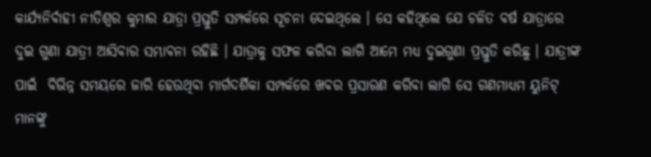କାର୍ଯ୍ୟନିର୍ବାହୀ ନୀତିଶ୍ୱର କୁମାର ଯାତ୍ରା ପ୍ରସ୍ତୁତି ସମ୍ପର୍କରେ ସୂଚନା ଦେଇଥିଲେ । ସେ କହିଥିଲେ ଯେ ଚଳିତ ବର୍ଷ ଯାତ୍ରାରେ ଦୁଇ ଗୁଣା ଯାତ୍ରୀ ଆସିବାର ସମ୍ଭାବନା ରହିଛି । ଯାତ୍ରାକୁ ସଫଳ କରିବା ଲାଗି ଆମେ ମଧ୍ୟ ଦୁଇଗୁଣା ପ୍ରସ୍ତୁତି କରିଛୁ । ଯାତ୍ରୀଙ୍କ ପାଇଁ  ବିଭିନ୍ନ ସମୟରେ ଜାରି ହେଉଥିବା ମାର୍ଗଦର୍ଶିକା ସମ୍ପର୍କରେ ଖବର ପ୍ରସାରଣ କରିବା ଲାଗି ସେ ଗଣମାଧ୍ୟମ ୟୁନିଟ୍‌ ମାନଙ୍କୁ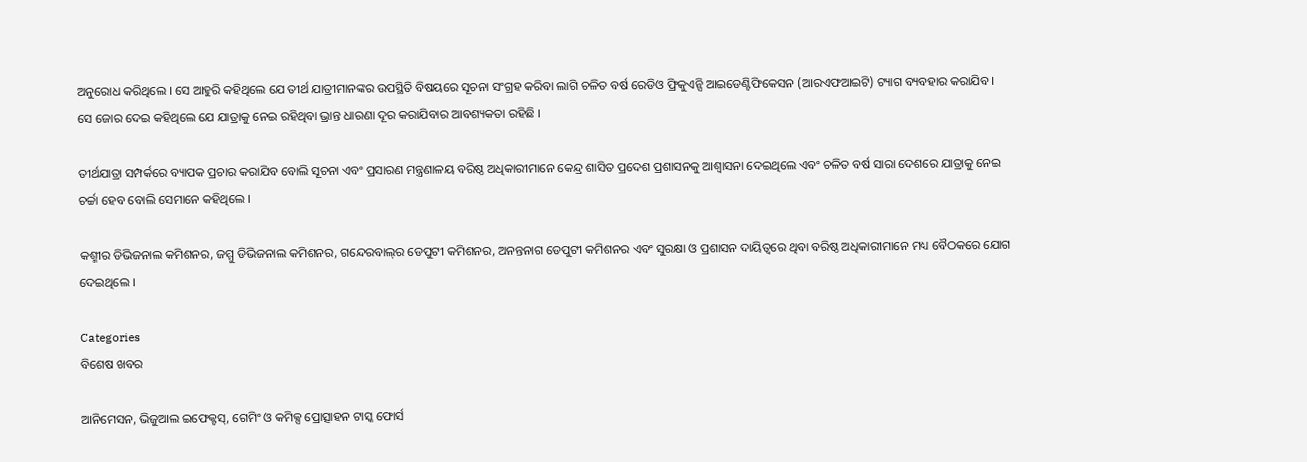ଅନୁରୋଧ କରିଥିଲେ । ସେ ଆହୁରି କହିଥିଲେ ଯେ ତୀର୍ଥ ଯାତ୍ରୀମାନଙ୍କର ଉପସ୍ଥିତି ବିଷୟରେ ସୂଚନା ସଂଗ୍ରହ କରିବା ଲାଗି ଚଳିତ ବର୍ଷ ରେଡିଓ ଫ୍ରିକୁଏନ୍ସି ଆଇଡେଣ୍ଟିଫିକେସନ (ଆରଏଫଆଇଟି) ଟ୍ୟାଗ ବ୍ୟବହାର କରାଯିବ । ସେ ଜୋର ଦେଇ କହିଥିଲେ ଯେ ଯାତ୍ରାକୁ ନେଇ ରହିଥିବା ଭ୍ରାନ୍ତ ଧାରଣା ଦୂର କରାଯିବାର ଆବଶ୍ୟକତା ରହିଛି ।

ତୀର୍ଥଯାତ୍ରା ସମ୍ପର୍କରେ ବ୍ୟାପକ ପ୍ରଚାର କରାଯିବ ବୋଲି ସୂଚନା ଏବଂ ପ୍ରସାରଣ ମନ୍ତ୍ରଣାଳୟ ବରିଷ୍ଠ ଅଧିକାରୀମାନେ କେନ୍ଦ୍ର ଶାସିତ ପ୍ରଦେଶ ପ୍ରଶାସନକୁ ଆଶ୍ୱାସନା ଦେଇଥିଲେ ଏବଂ ଚଳିତ ବର୍ଷ ସାରା ଦେଶରେ ଯାତ୍ରାକୁ ନେଇ ଚର୍ଚ୍ଚା ହେବ ବୋଲି ସେମାନେ କହିଥିଲେ ।

କଶ୍ମୀର ଡିଭିଜନାଲ କମିଶନର, ଜମ୍ମୁ ଡିଭିଜନାଲ କମିଶନର, ଗନ୍ଦେରବାଲ୍‌ର ଡେପୁଟୀ କମିଶନର, ଅନନ୍ତନାଗ ଡେପୁଟୀ କମିଶନର ଏବଂ ସୁରକ୍ଷା ଓ ପ୍ରଶାସନ ଦାୟିତ୍ୱରେ ଥିବା ବରିଷ୍ଠ ଅଧିକାରୀମାନେ ମଧ୍ୟ ବୈଠକରେ ଯୋଗ ଦେଇଥିଲେ ।

Categories
ବିଶେଷ ଖବର

ଆନିମେସନ, ଭିଜୁଆଲ ଇଫେକ୍ଟସ୍‌, ଗେମିଂ ଓ କମିକ୍ସ ପ୍ରୋତ୍ସାହନ ଟାସ୍କ ଫୋର୍ସ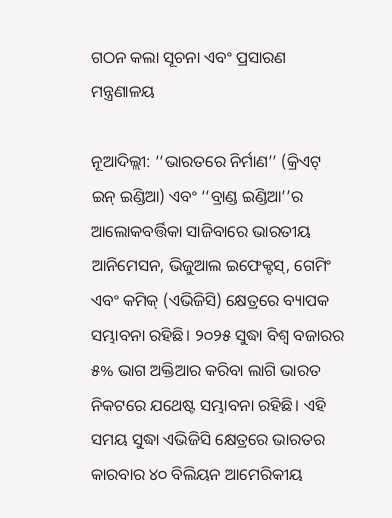ଗଠନ କଲା ସୂଚନା ଏବଂ ପ୍ରସାରଣ ମନ୍ତ୍ରଣାଳୟ

ନୂଆଦିଲ୍ଲୀ: ‘‘ଭାରତରେ ନିର୍ମାଣ’’ (କ୍ରିଏଟ୍‌ ଇନ୍‌ ଇଣ୍ଡିଆ) ଏବଂ ‘‘ବ୍ରାଣ୍ଡ ଇଣ୍ଡିଆ’’ର ଆଲୋକବର୍ତ୍ତିକା ସାଜିବାରେ ଭାରତୀୟ ଆନିମେସନ, ଭିଜୁଆଲ ଇଫେକ୍ଟସ୍‌, ଗେମିଂ ଏବଂ କମିକ୍‌ (ଏଭିଜିସି) କ୍ଷେତ୍ରରେ ବ୍ୟାପକ ସମ୍ଭାବନା ରହିଛି। ୨୦୨୫ ସୁଦ୍ଧା ବିଶ୍ବ ବଜାରର ୫% ଭାଗ ଅକ୍ତିଆର କରିବା ଲାଗି ଭାରତ ନିକଟରେ ଯଥେଷ୍ଟ ସମ୍ଭାବନା ରହିଛି। ଏହି ସମୟ ସୁଦ୍ଧା ଏଭିଜିସି କ୍ଷେତ୍ରରେ ଭାରତର କାରବାର ୪୦ ବିଲିୟନ ଆମେରିକୀୟ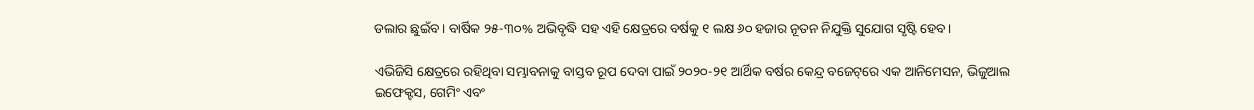ଡଲାର ଛୁଇଁବ। ବାର୍ଷିକ ୨୫-୩୦% ଅଭିବୃଦ୍ଧି ସହ ଏହି କ୍ଷେତ୍ରରେ ବର୍ଷକୁ ୧ ଲକ୍ଷ ୬୦ ହଜାର ନୂତନ ନିଯୁକ୍ତି ସୁଯୋଗ ସୃଷ୍ଟି ହେବ।

ଏଭିଜିସି କ୍ଷେତ୍ରରେ ରହିଥିବା ସମ୍ଭାବନାକୁ ବାସ୍ତବ ରୂପ ଦେବା ପାଇଁ ୨୦୨୦-୨୧ ଆର୍ଥିକ ବର୍ଷର କେନ୍ଦ୍ର ବଜେଟ୍‌ରେ ଏକ ଆନିମେସନ, ଭିଜୁଆଲ ଇଫେକ୍ଟସ, ଗେମିଂ ଏବଂ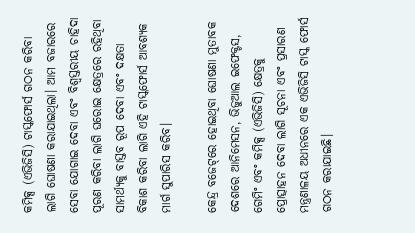କମିକ୍ସ (ଏଭିଜିସି) ଟାସ୍କଫୋର୍ସ ଗଠନ କରିବା ଲାଗି ଘୋଷଣା କରାଯାଇଥିଲା। ଆମ ବଜାରରେ ସେବା ଯୋଗାଇ ଦେବା ଏବଂ ବିଶ୍ବସ୍ତରୀୟ ଚାହିଦା ପୂରଣ କରିବା ଲାଗି ଘରୋଇ କ୍ଷେତ୍ରରେ ରହିଥିବା ସାମର୍ଥ୍ୟକୁ ବାସ୍ତବ ରୂପ ଦେବା ଏବଂ ଦକ୍ଷତା ବିକାଶ କରିବା ଲାଗି ଏହି ଟାସ୍କଫୋର୍ସ ଆବଶ୍ୟକ ମାର୍ଗ ସୁପାରିସ କରିବ।

କେନ୍ଦ୍ର ବଜେଟ୍‌ରେ ହୋଇଥିବା ଘୋଷଣା ମୁତାବକ ଦେଶରେ ଆନିମେସନ, ଭିଜୁଆଲ ଇଫେକ୍ଟସ, ଗେମିଂ ଏବଂ କମିକ୍ସ (ଏଭିଜିସି) କ୍ଷେତ୍ରକୁ ପ୍ରୋତ୍ସାହନ ଦେବା ଲାଗି ସୂଚନା ଏବଂ ପ୍ରସାରଣ ମନ୍ତ୍ରଣାଳୟ ଅଧୀନରେ ଏକ ଏଭିଜିସି ଟାସ୍କ ଫୋର୍ସ ଗଠନ କରାଯାଇଛି।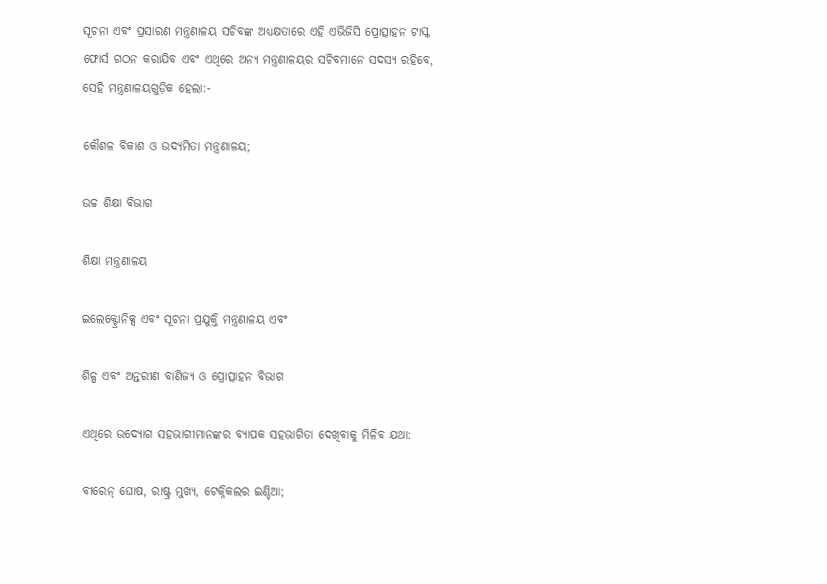ସୂଚନା ଏବଂ ପ୍ରସାରଣ ମନ୍ତ୍ରଣାଳୟ ସଚିବଙ୍କ ଅଧ୍ୟକ୍ଷତାରେ ଏହି ଏଭିଜିସି ପ୍ରୋତ୍ସାହନ ଟାସ୍କ ଫୋର୍ସ ଗଠନ କରାଯିବ ଏବଂ ଏଥିରେ ଅନ୍ୟ ମନ୍ତ୍ରଣାଳୟର ସଚିବମାନେ ସଦସ୍ୟ ରହିବେ, ସେହି ମନ୍ତ୍ରଣାଳୟଗୁଡ଼ିକ ହେଲା:-

କୌଶଳ ବିକାଶ ଓ ଉଦ୍ୟମିତା ମନ୍ତ୍ରଣାଳୟ;

ଉଚ୍ଚ ଶିକ୍ଷା ବିଭାଗ

ଶିକ୍ଷା ମନ୍ତ୍ରଣାଳୟ

ଇଲେକ୍ଟ୍ରୋନିକ୍ସ ଏବଂ ସୂଚନା ପ୍ରଯୁକ୍ତି ମନ୍ତ୍ରଣାଳୟ ଏବଂ

ଶିଳ୍ପ ଏବଂ ଅନ୍ତରୀଣ ବାଣିଜ୍ୟ ଓ ପ୍ରୋତ୍ସାହନ ବିଭାଗ

ଏଥିରେ ଉଦ୍ୟୋଗ ସହଭାଗୀମାନଙ୍କର ବ୍ୟାପକ ସହଭାଗିତା ଦେଖିବାକୁ ମିଳିବ ଯଥା:

ବୀରେନ୍‌ ଘୋଷ, ରାଷ୍ଟ୍ର ମୁଖ୍ୟ, ଟେକ୍ନିକଲର ଇଣ୍ଡିଆ;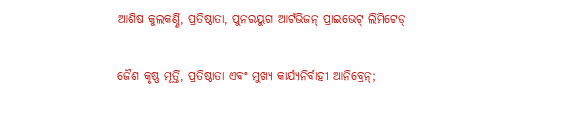ଆଶିଷ କୁଲକର୍ଣ୍ଣି, ପ୍ରତିଷ୍ଠାତା, ପୁନରୟୁଗ ଆର୍ଟଭିଜନ୍‌ ପ୍ରାଇଭେଟ୍‌ ଲିମିଟେଡ୍‌

ଜୈଶ କୃଷ୍ଣ ମୂର୍ତ୍ତି, ପ୍ରତିଷ୍ଠାତା ଏବଂ ମୁଖ୍ୟ କାର୍ଯ୍ୟନିର୍ବାହୀ ଆନିବ୍ରେନ୍‌;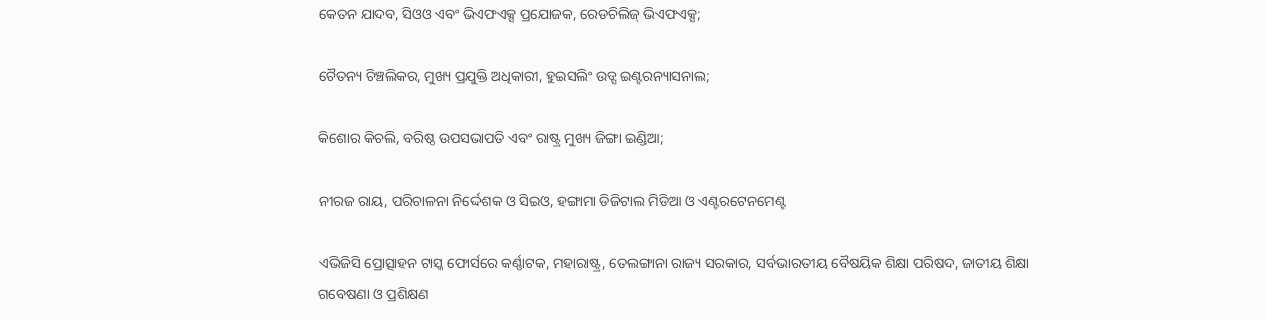କେତନ ଯାଦବ, ସିଓଓ ଏବଂ ଭିଏଫଏକ୍ସ ପ୍ରଯୋଜକ, ରେଡଚିଲିଜ୍‌ ଭିଏଫଏକ୍ସ;

ଚୈତନ୍ୟ ଚିଞ୍ଚଲିକର, ମୁଖ୍ୟ ପ୍ରଯୁକ୍ତି ଅଧିକାରୀ, ହୁଇସଲିଂ ଉଡ୍ସ ଇଣ୍ଟରନ୍ୟାସନାଲ;

କିଶୋର କିଚଲି, ବରିଷ୍ଠ ଉପସଭାପତି ଏବଂ ରାଷ୍ଟ୍ର ମୁଖ୍ୟ ଜିଙ୍ଗା ଇଣ୍ଡିଆ;

ନୀରଜ ରାୟ, ପରିଚାଳନା ନିର୍ଦ୍ଦେଶକ ଓ ସିଇଓ, ହଙ୍ଗାମା ଡିଜିଟାଲ ମିଡିଆ ଓ ଏଣ୍ଟରଟେନମେଣ୍ଟ

ଏଭିଜିସି ପ୍ରୋତ୍ସାହନ ଟାସ୍କ ଫୋର୍ସରେ କର୍ଣ୍ଣାଟକ, ମହାରାଷ୍ଟ୍ର, ତେଲଙ୍ଗାନା ରାଜ୍ୟ ସରକାର, ସର୍ବଭାରତୀୟ ବୈଷୟିକ ଶିକ୍ଷା ପରିଷଦ, ଜାତୀୟ ଶିକ୍ଷା ଗବେଷଣା ଓ ପ୍ରଶିକ୍ଷଣ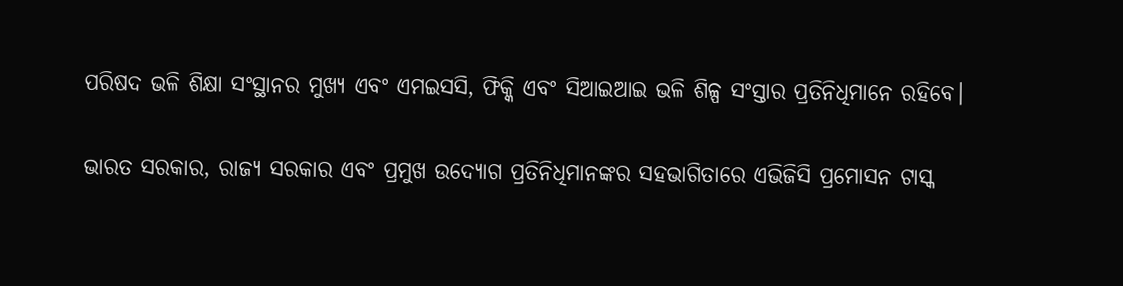ପରିଷଦ ଭଳି ଶିକ୍ଷା ସଂସ୍ଥାନର ମୁଖ୍ୟ ଏବଂ ଏମଇସସି, ଫିକ୍କି ଏବଂ ସିଆଇଆଇ ଭଳି ଶିଳ୍ପ ସଂସ୍ତାର ପ୍ରତିନିଧିମାନେ ରହିବେ।

ଭାରତ ସରକାର, ରାଜ୍ୟ ସରକାର ଏବଂ ପ୍ରମୁଖ ଉଦ୍ୟୋଗ ପ୍ରତିନିଧିମାନଙ୍କର ସହଭାଗିତାରେ ଏଭିଜିସି ପ୍ରମୋସନ ଟାସ୍କ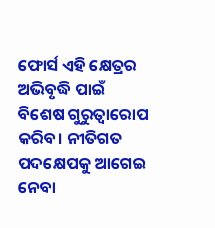ଫୋର୍ସ ଏହି କ୍ଷେତ୍ରର ଅଭିବୃଦ୍ଧି ପାଇଁ ବିଶେଷ ଗୁରୁତ୍ବାରୋପ କରିବ। ନୀତିଗତ ପଦକ୍ଷେପକୁ ଆଗେଇ ନେବା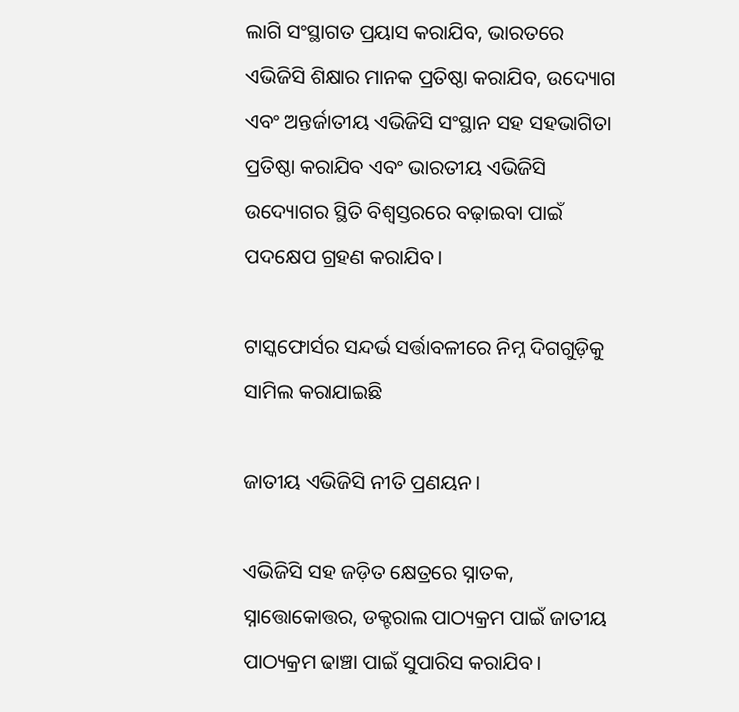ଲାଗି ସଂସ୍ଥାଗତ ପ୍ରୟାସ କରାଯିବ, ଭାରତରେ ଏଭିଜିସି ଶିକ୍ଷାର ମାନକ ପ୍ରତିଷ୍ଠା କରାଯିବ, ଉଦ୍ୟୋଗ ଏବଂ ଅନ୍ତର୍ଜାତୀୟ ଏଭିଜିସି ସଂସ୍ଥାନ ସହ ସହଭାଗିତା ପ୍ରତିଷ୍ଠା କରାଯିବ ଏବଂ ଭାରତୀୟ ଏଭିଜିସି ଉଦ୍ୟୋଗର ସ୍ଥିତି ବିଶ୍ବସ୍ତରରେ ବଢ଼ାଇବା ପାଇଁ ପଦକ୍ଷେପ ଗ୍ରହଣ କରାଯିବ।

ଟାସ୍କଫୋର୍ସର ସନ୍ଦର୍ଭ ସର୍ତ୍ତାବଳୀରେ ନିମ୍ନ ଦିଗଗୁଡ଼ିକୁ ସାମିଲ କରାଯାଇଛି

ଜାତୀୟ ଏଭିଜିସି ନୀତି ପ୍ରଣୟନ।

ଏଭିଜିସି ସହ ଜଡ଼ିତ କ୍ଷେତ୍ରରେ ସ୍ନାତକ, ସ୍ନାତ୍ତୋକୋତ୍ତର, ଡକ୍ଟରାଲ ପାଠ୍ୟକ୍ରମ ପାଇଁ ଜାତୀୟ ପାଠ୍ୟକ୍ରମ ଢାଞ୍ଚା ପାଇଁ ସୁପାରିସ କରାଯିବ।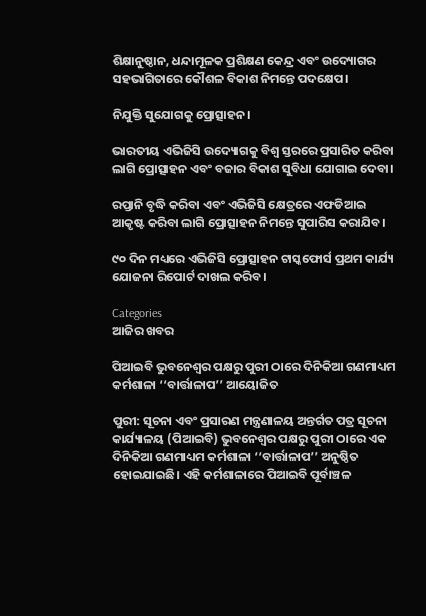ଶିକ୍ଷାନୁଷ୍ଠାନ, ଧନ୍ଦାମୂଳକ ପ୍ରଶିକ୍ଷଣ କେନ୍ଦ୍ର ଏବଂ ଉଦ୍ୟୋଗର ସହଭାଗିତାରେ କୌଶଳ ବିକାଶ ନିମନ୍ତେ ପଦକ୍ଷେପ।

ନିଯୁକ୍ତି ସୁଯୋଗକୁ ପ୍ରୋତ୍ସାହନ।

ଭାରତୀୟ ଏଭିଜିସି ଉଦ୍ୟୋଗକୁ ବିଶ୍ବ ସ୍ତରରେ ପ୍ରସାରିତ କରିବା ଲାଗି ପ୍ରୋତ୍ସାହନ ଏବଂ ବଜାର ବିକାଶ ସୁବିଧା ଯୋଗାଇ ଦେବା।

ରପ୍ତାନି ବୃଦ୍ଧି କରିବା ଏବଂ ଏଭିଜିସି କ୍ଷେତ୍ରରେ ଏଫଡିଆଇ ଆକୃଷ୍ଟ କରିବା ଲାଗି ପ୍ରୋତ୍ସାହନ ନିମନ୍ତେ ସୁପାରିସ କରାଯିବ।

୯୦ ଦିନ ମଧ୍ୟରେ ଏଭିଜିସି ପ୍ରୋତ୍ସାହନ ଟାସ୍କଫୋର୍ସ ପ୍ରଥମ କାର୍ଯ୍ୟ ଯୋଜନା ରିପୋର୍ଟ ଦାଖଲ କରିବ।

Categories
ଆଜିର ଖବର

ପିଆଇବି ଭୁବନେଶ୍ବର ପକ୍ଷରୁ ପୁରୀ ଠାରେ ଦିନିକିଆ ଗଣମାଧ୍ୟମ କର୍ମଶାଳା ‘‘ବାର୍ତ୍ତାଳାପ’’ ଆୟୋଜିତ

ପୁରୀ: ସୂଚନା ଏବଂ ପ୍ରସାରଣ ମନ୍ତ୍ରଣାଳୟ ଅନ୍ତର୍ଗତ ପତ୍ର ସୂଚନା କାର୍ଯ୍ୟାଳୟ (ପିଆଇବି) ଭୁବନେଶ୍ବର ପକ୍ଷରୁ ପୁରୀ ଠାରେ ଏକ ଦିନିକିଆ ଗଣମାଧ୍ୟମ କର୍ମଶାଳା ‘‘ବାର୍ତ୍ତାଳାପ’’ ଅନୁଷ୍ଠିତ ହୋଇଯାଇଛି। ଏହି କର୍ମଶାଳାରେ ପିଆଇବି ପୂର୍ବାଞ୍ଚଳ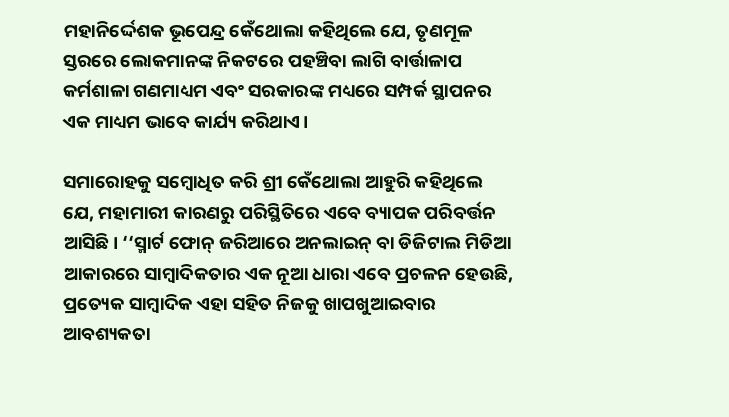ମହାନିର୍ଦ୍ଦେଶକ ଭୂପେନ୍ଦ୍ର କେଁଥୋଲା କହିଥିଲେ ଯେ, ତୃଣମୂଳ ସ୍ତରରେ ଲୋକମାନଙ୍କ ନିକଟରେ ପହଞ୍ଚିବା ଲାଗି ବାର୍ତ୍ତାଳାପ କର୍ମଶାଳା ଗଣମାଧ୍ୟମ ଏବଂ ସରକାରଙ୍କ ମଧ୍ୟରେ ସମ୍ପର୍କ ସ୍ଥାପନର ଏକ ମାଧ୍ୟମ ଭାବେ କାର୍ଯ୍ୟ କରିଥାଏ।

ସମାରୋହକୁ ସମ୍ବୋଧିତ କରି ଶ୍ରୀ କେଁଥୋଲା ଆହୁରି କହିଥିଲେ ଯେ, ମହାମାରୀ କାରଣରୁ ପରିସ୍ଥିତିରେ ଏବେ ବ୍ୟାପକ ପରିବର୍ତ୍ତନ ଆସିଛି। ‘‘ସ୍ମାର୍ଟ ଫୋନ୍‌ ଜରିଆରେ ଅନଲାଇନ୍‌ ବା ଡିଜିଟାଲ ମିଡିଆ ଆକାରରେ ସାମ୍ବାଦିକତାର ଏକ ନୂଆ ଧାରା ଏବେ ପ୍ରଚଳନ ହେଉଛି, ପ୍ରତ୍ୟେକ ସାମ୍ବାଦିକ ଏହା ସହିତ ନିଜକୁ ଖାପଖୁଆଇବାର ଆବଶ୍ୟକତା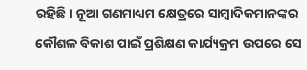ରହିଛି। ନୂଆ ଗଣମାଧ୍ୟମ କ୍ଷେତ୍ରରେ ସାମ୍ବାଦିକମାନଙ୍କର କୌଶଳ ବିକାଶ ପାଇଁ ପ୍ରଶିକ୍ଷଣ କାର୍ଯ୍ୟକ୍ରମ ଉପରେ ସେ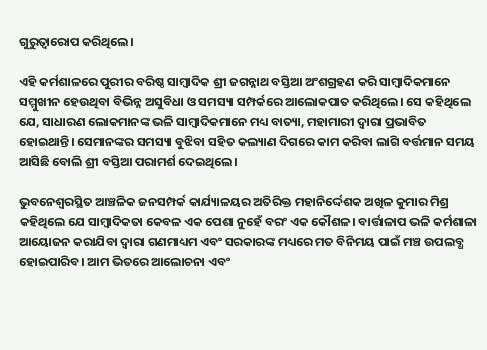ଗୁରୁତ୍ବାରୋପ କରିଥିଲେ।

ଏହି କର୍ମଶାଳରେ ପୁରୀର ବରିଷ୍ଠ ସାମ୍ବାଦିକ ଶ୍ରୀ ଜଗନ୍ନାଥ ବସ୍ତିଆ ଅଂଶଗ୍ରହଣ କରି ସାମ୍ବାଦିକମାନେ ସମ୍ମୁଖୀନ ହେଉଥିବା ବିଭିନ୍ନ ଅସୁବିଧା ଓ ସମସ୍ୟା ସମ୍ପର୍କରେ ଆଲୋକପାତ କରିଥିଲେ। ସେ କହିଥିଲେ ଯେ, ସାଧାରଣ ଲୋକମାନଙ୍କ ଭଳି ସାମ୍ବାଦିକମାନେ ମଧ୍ୟ ବାତ୍ୟା, ମହାମାରୀ ଦ୍ବାରା ପ୍ରଭାବିତ ହୋଇଥାନ୍ତି। ସେମାନଙ୍କର ସମସ୍ୟା ବୁଝିବା ସହିତ କଲ୍ୟାଣ ଦିଗରେ କାମ କରିବା ଲାଗି ବର୍ତ୍ତମାନ ସମୟ ଆସିଛି ବୋଲି ଶ୍ରୀ ବସ୍ତିଆ ପରାମର୍ଶ ଦେଇଥିଲେ।

ଭୁବନେଶ୍ବରସ୍ଥିତ ଆଞ୍ଚଳିକ ଜନସମ୍ପର୍କ କାର୍ଯ୍ୟାଳୟର ଅତିରିକ୍ତ ମହାନିର୍ଦ୍ଦେଶକ ଅଖିଳ କୁମାର ମିଶ୍ର କହିଥିଲେ ଯେ ସାମ୍ବାଦିକତା କେବଳ ଏକ ପେଶା ନୁହେଁ ବରଂ ଏକ କୌଶଳ। ବାର୍ତ୍ତାଳାପ ଭଳି କର୍ମଶାଳା ଆୟୋଜନ କରାଯିବା ଦ୍ବାରା ଗଣମାଧ୍ୟମ ଏବଂ ସରକାରଙ୍କ ମଧ୍ୟରେ ମତ ବିନିମୟ ପାଇଁ ମଞ୍ଚ ଉପଲବ୍ଧ ହୋଇପାରିବ। ଆମ ଭିତରେ ଆଲୋଚନା ଏବଂ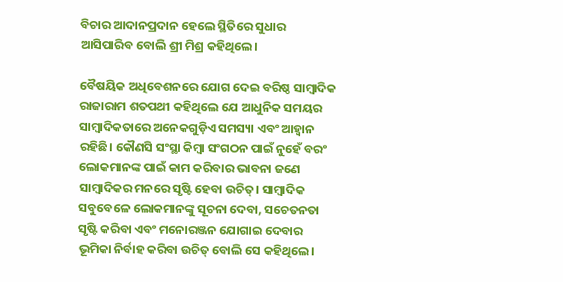ବିଚାର ଆଦାନପ୍ରଦାନ ହେଲେ ସ୍ଥିତିରେ ସୁଧାର ଆସିପାରିବ ବୋଲି ଶ୍ରୀ ମିଶ୍ର କହିଥିଲେ।

ବୈଷୟିକ ଅଧିବେଶନରେ ଯୋଗ ଦେଇ ବରିଷ୍ଠ ସାମ୍ବାଦିକ ରାଜାରାମ ଶତପଥୀ କହିଥିଲେ ଯେ ଆଧୁନିକ ସମୟର ସାମ୍ବାଦିକତାରେ ଅନେକଗୁଡ଼ିଏ ସମସ୍ୟା ଏବଂ ଆହ୍ବାନ ରହିଛି। କୌଣସି ସଂସ୍ଥା କିମ୍ବା ସଂଗଠନ ପାଇଁ ନୁହେଁ ବରଂ ଲୋକମାନଙ୍କ ପାଇଁ କାମ କରିବାର ଭାବନା ଜଣେ ସାମ୍ବାଦିକର ମନରେ ସୃଷ୍ଟି ହେବା ଉଚିତ୍‌। ସାମ୍ବାଦିକ ସବୁବେଳେ ଲୋକମାନଙ୍କୁ ସୂଚନା ଦେବା, ସଚେତନତା ସୃଷ୍ଟି କରିବା ଏବଂ ମନୋରଞ୍ଜନ ଯୋଗାଇ ଦେବାର ଭୂମିକା ନିର୍ବାହ କରିବା ଉଚିତ୍‌ ବୋଲି ସେ କହିଥିଲେ।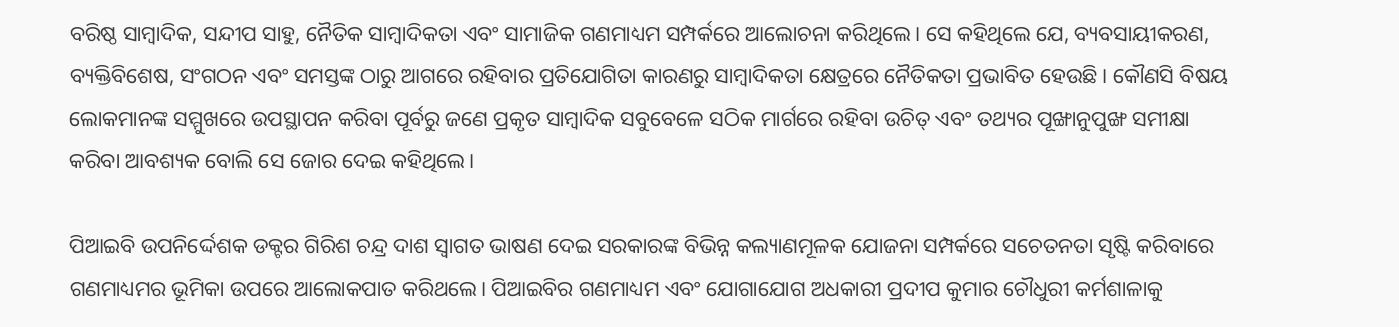ବରିଷ୍ଠ ସାମ୍ବାଦିକ, ସନ୍ଦୀପ ସାହୁ, ନୈତିକ ସାମ୍ବାଦିକତା ଏବଂ ସାମାଜିକ ଗଣମାଧ୍ୟମ ସମ୍ପର୍କରେ ଆଲୋଚନା କରିଥିଲେ। ସେ କହିଥିଲେ ଯେ, ବ୍ୟବସାୟୀକରଣ, ବ୍ୟକ୍ତିବିଶେଷ, ସଂଗଠନ ଏବଂ ସମସ୍ତଙ୍କ ଠାରୁ ଆଗରେ ରହିବାର ପ୍ରତିଯୋଗିତା କାରଣରୁ ସାମ୍ବାଦିକତା କ୍ଷେତ୍ରରେ ନୈତିକତା ପ୍ରଭାବିତ ହେଉଛି। କୌଣସି ବିଷୟ ଲୋକମାନଙ୍କ ସମ୍ମୁଖରେ ଉପସ୍ଥାପନ କରିବା ପୂର୍ବରୁ ଜଣେ ପ୍ରକୃତ ସାମ୍ବାଦିକ ସବୁବେଳେ ସଠିକ ମାର୍ଗରେ ରହିବା ଉଚିତ୍‌ ଏବଂ ତଥ୍ୟର ପୂଙ୍ଖାନୁପୁଙ୍ଖ ସମୀକ୍ଷା କରିବା ଆବଶ୍ୟକ ବୋଲି ସେ ଜୋର ଦେଇ କହିଥିଲେ।

ପିଆଇବି ଉପନିର୍ଦ୍ଦେଶକ ଡକ୍ଟର ଗିରିଶ ଚନ୍ଦ୍ର ଦାଶ ସ୍ବାଗତ ଭାଷଣ ଦେଇ ସରକାରଙ୍କ ବିଭିନ୍ନ କଲ୍ୟାଣମୂଳକ ଯୋଜନା ସମ୍ପର୍କରେ ସଚେତନତା ସୃଷ୍ଟି କରିବାରେ ଗଣମାଧ୍ୟମର ଭୂମିକା ଉପରେ ଆଲୋକପାତ କରିଥଲେ। ପିଆଇବିର ଗଣମାଧ୍ୟମ ଏବଂ ଯୋଗାଯୋଗ ଅଧକାରୀ ପ୍ରଦୀପ କୁମାର ଚୌଧୁରୀ କର୍ମଶାଳାକୁ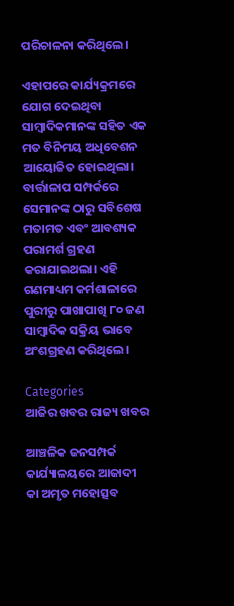ପରିଚାଳନା କରିଥିଲେ।

ଏହାପରେ କାର୍ଯ୍ୟକ୍ରମରେ ଯୋଗ ଦେଇଥିବା ସାମ୍ବାଦିକମାନଙ୍କ ସହିତ ଏକ ମତ ବିନିମୟ ଅଧିବେଶନ ଆୟୋଜିତ ହୋଇଥିଲା। ବାର୍ତ୍ତାଳାପ ସମ୍ପର୍କରେ ସେମାନଙ୍କ ଠାରୁ ସବିଶେଷ ମତାମତ ଏବଂ ଆବଶ୍ୟକ ପରାମର୍ଶ ଗ୍ରହଣ କରାଯାଇଥଲା। ଏହି ଗଣମାଧ୍ୟମ କର୍ମଶାଳାରେ ପୁରୀରୁ ପାଖାପାଖି ୮୦ ଜଣ ସାମ୍ବାଦିକ ସକ୍ରିୟ ଭାବେ ଅଂଶଗ୍ରହଣ କରିଥିଲେ।

Categories
ଆଜିର ଖବର ରାଜ୍ୟ ଖବର

ଆଞ୍ଚଳିକ ଜନସମ୍ପର୍କ କାର୍ଯ୍ୟାଳୟରେ ଆଜାଦୀ କା ଅମୃତ ମହୋତ୍ସବ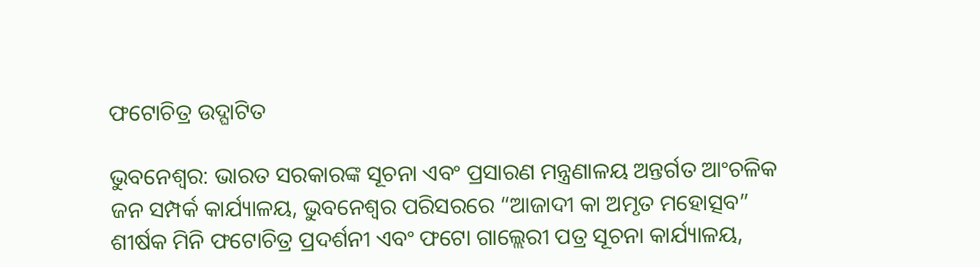ଫଟୋଚିତ୍ର ଉଦ୍ଘାଟିତ

ଭୁବନେଶ୍ଵର: ଭାରତ ସରକାରଙ୍କ ସୂଚନା ଏବଂ ପ୍ରସାରଣ ମନ୍ତ୍ରଣାଳୟ ଅନ୍ତର୍ଗତ ଆଂଚଳିକ ଜନ ସମ୍ପର୍କ କାର୍ଯ୍ୟାଳୟ, ଭୁବନେଶ୍ୱର ପରିସରରେ “ଆଜାଦୀ କା ଅମୃତ ମହୋତ୍ସବ” ଶୀର୍ଷକ ମିନି ଫଟୋଚିତ୍ର ପ୍ରଦର୍ଶନୀ ଏବଂ ଫଟୋ ଗାଲ୍ଲେରୀ ପତ୍ର ସୂଚନା କାର୍ଯ୍ୟାଳୟ,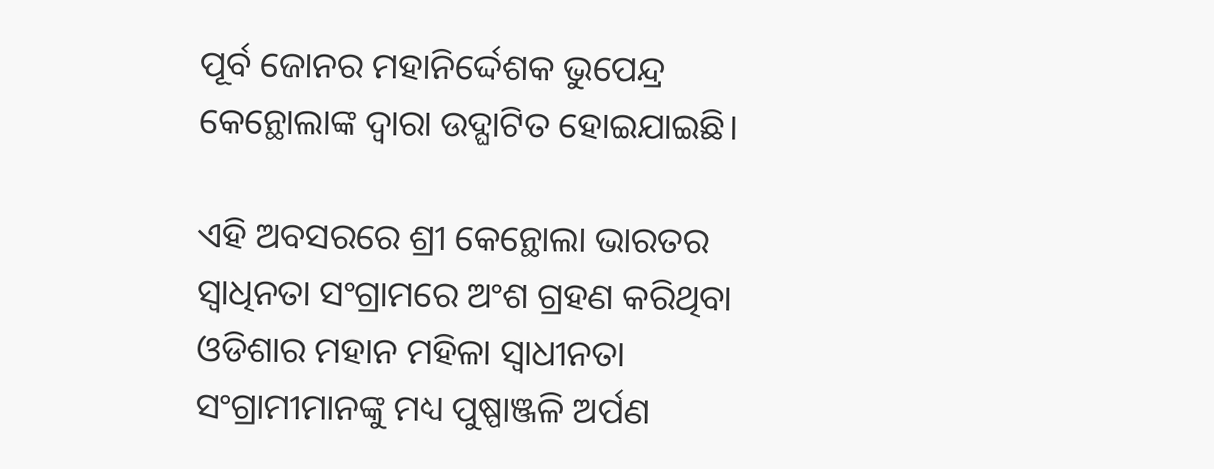ପୂର୍ବ ଜୋନର ମହାନିର୍ଦ୍ଦେଶକ ଭୁପେନ୍ଦ୍ର କେନ୍ଥୋଲାଙ୍କ ଦ୍ଵାରା ଉଦ୍ଘାଟିତ ହୋଇଯାଇଛି।

ଏହି ଅବସରରେ ଶ୍ରୀ କେନ୍ଥୋଲା ଭାରତର ସ୍ଵାଧିନତା ସଂଗ୍ରାମରେ ଅଂଶ ଗ୍ରହଣ କରିଥିବା ଓଡିଶାର ମହାନ ମହିଳା ସ୍ଵାଧୀନତା ସଂଗ୍ରାମୀମାନଙ୍କୁ ମଧ୍ୟ ପୁଷ୍ପାଞ୍ଜଳି ଅର୍ପଣ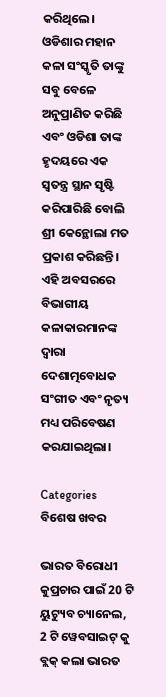କରିଥିଲେ।  ଓଡିଶାର ମହାନ କଳା ସଂସ୍କୃତି ତାଙ୍କୁ ସବୁ ବେଳେ ଅନୁପ୍ରାଣିତ କରିଛି ଏବଂ ଓଡିଶା ତାଙ୍କ ହୃଦୟରେ ଏକ ସ୍ଵତନ୍ତ୍ର ସ୍ଥାନ ସୃଷ୍ଟି କରିପାରିଛି ବୋଲି ଶ୍ରୀ କେନ୍ଥୋଲା ମତ ପ୍ରକାଶ କରିଛନ୍ତି। ଏହି ଅବସରରେ ବିଭାଗୀୟ କଳାକାରମାନଙ୍କ ଦ୍ଵାରା ଦେଶାତ୍ମବୋଧକ ସଂଗୀତ ଏବଂ ନୃତ୍ୟ ମଧ୍ୟ ପରିବେଷଣ କରଯାଇଥିଲା।

Categories
ବିଶେଷ ଖବର

ଭାରତ ବିରୋଧୀ କୁପ୍ରଚାର ପାଇଁ 20 ଟି ୟୁଟ୍ୟୁବ ଚ୍ୟାନେଲ, 2 ଟି ୱେବସାଇଟ୍ କୁ ବ୍ଲକ୍ କଲା ଭାରତ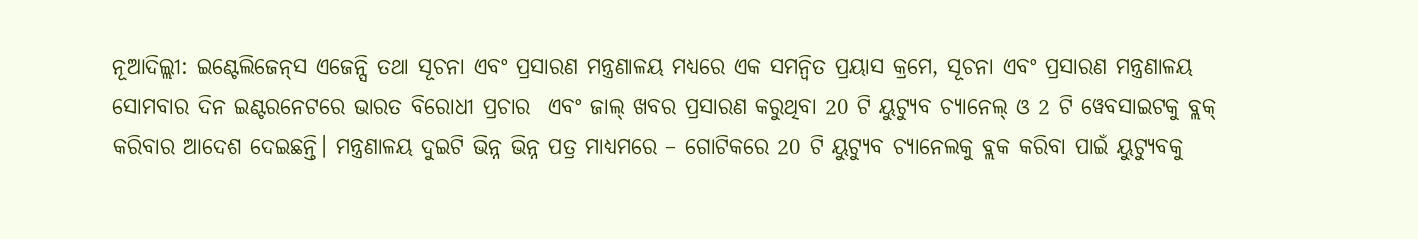ନୂଆଦିଲ୍ଲୀ: ଇଣ୍ଟେଲିଜେନ୍‌ସ ଏଜେନ୍ସି ତଥା ସୂଚନା ଏବଂ ପ୍ରସାରଣ ମନ୍ତ୍ରଣାଳୟ ମଧ୍ୟରେ ଏକ ସମନ୍ବିତ ପ୍ରୟାସ କ୍ରମେ, ସୂଚନା ଏବଂ ପ୍ରସାରଣ ମନ୍ତ୍ରଣାଳୟ ସୋମବାର ଦିନ ଇଣ୍ଟରନେଟରେ ଭାରତ ବିରୋଧୀ ପ୍ରଚାର  ଏବଂ ଜାଲ୍ ଖବର ପ୍ରସାରଣ କରୁଥିବା 20 ଟି ୟୁଟ୍ୟୁବ ଚ୍ୟାନେଲ୍ ଓ 2 ଟି ୱେବସାଇଟକୁ ବ୍ଲକ୍ କରିବାର ଆଦେଶ ଦେଇଛନ୍ତି। ମନ୍ତ୍ରଣାଳୟ ଦୁଇଟି ଭିନ୍ନ ଭିନ୍ନ ପତ୍ର ମାଧ୍ୟମରେ – ଗୋଟିକରେ 20 ଟି ୟୁଟ୍ୟୁବ ଚ୍ୟାନେଲକୁ ବ୍ଲକ କରିବା ପାଇଁ ୟୁଟ୍ୟୁବକୁ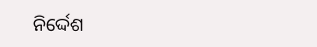ନିର୍ଦ୍ଦେଶ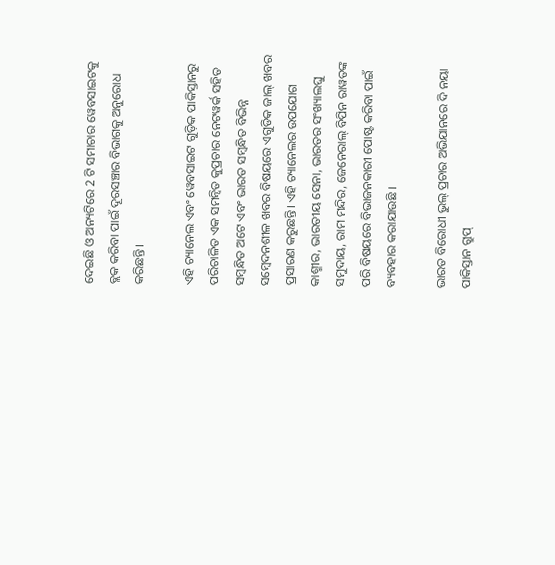ଦେଇଛି ଓ ଅନ୍ୟଟିରେ 2 ଟି ସମାଚାର ୱେବସାଇଟକୁ ବ୍ଲକ କରିବା ପାଇଁ ଦୂରସଞ୍ଚାର ବିଭାଗକୁ ଅନୁରୋଧ କରିଛନ୍ତି।

ଏହି ଚ୍ୟାନେଲ ଏବଂ ୱେବସାଇଟ ଗୁଡ଼ିକ ପାକିସ୍ତାନରୁ ପରିଚାଳିତ ଏକ ସମନ୍ବିତ କୁପ୍ରଚାର ନେଟୱର୍କ ସହିତ ସମ୍ବନ୍ଧିତ ଅଟେ ଏବଂ ଭାରତ ସମ୍ବନ୍ଧିତ ବିଭିନ୍ନ ସମ୍ବେଦନଶୀଳ ଖବର ବିଷୟରେ ଏଗୁଡିକ ଜାଲ୍ ଖବର ପ୍ରସାରଣ କରୁଛନ୍ତି। ଏହି ଚ୍ୟାନେଲର ଉପଯୋଗ କାଶ୍ମୀର, ଭାରତୀୟ ସେନା, ଭାରତର ସଂଖ୍ୟାଲଘୁ ସମୁଦାୟ, ରାମ ମନ୍ଦିର, ଜେନେରାଲ୍ ବିପିନ ରାୱତଙ୍କ ପରି ବିଷୟରେ ବିଭାଜନକାରୀ ପୋଷ୍ଟ କରିବା ପାଇଁ ବ୍ୟବହାର କରାଯାଉଛି ।

ଭାରତ ବିରୋଧୀ ଭୁଲ୍ ପ୍ରଚାର ଅଭିଯାନରେ ଦି ନୟା ପାକିସ୍ତାନ ଗ୍ରୁପ୍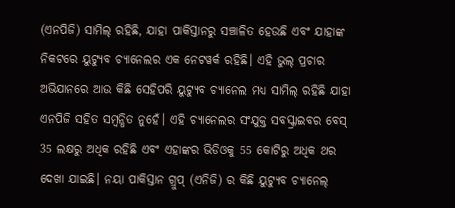(ଏନପିଜି) ସାମିଲ୍ ରହିଛି, ଯାହା ପାକିସ୍ତାନରୁ ସଞ୍ଚାଳିତ ହେଉଛି ଏବଂ ଯାହାଙ୍କ ନିକଟରେ ୟୁଟ୍ୟୁବ ଚ୍ୟାନେଲର ଏକ ନେଟୱର୍କ ରହିଛି। ଏହି ଭୁଲ୍ ପ୍ରଚାର ଅଭିଯାନରେ ଆଉ କିଛି ସେହିପରି ୟୁଟ୍ୟୁବ ଚ୍ୟାନେଲ ମଧ୍ୟ ସାମିଲ୍ ରହିଛି ଯାହା  ଏନପିଜି ସହିତ ସମ୍ବନ୍ଧିତ ନୁହେଁ। ଏହି ଚ୍ୟାନେଲର ସଂଯୁକ୍ତ ସବସ୍କ୍ରାଇବର ବେସ୍ 35 ଲକ୍ଷରୁ ଅଧିକ ରହିଛି ଏବଂ ଏହାଙ୍କର ଭିଡିଓକୁ 55 କୋଟିରୁ ଅଧିକ ଥର ଦେଖା ଯାଇଛି। ନୟା ପାକିସ୍ତାନ ଗ୍ରୁପ୍ (ଏନିଜି) ର କିଛି ୟୁଟ୍ୟୁବ ଚ୍ୟାନେଲ୍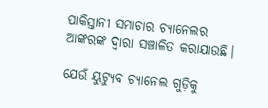ପାକିସ୍ତାନୀ ସମାଚାର ଚ୍ୟାନେଲର ଆଙ୍କରଙ୍କ ଦ୍ବାରା ସଞ୍ଚାଳିତ କରାଯାଉଛି।

ଯେଉଁ ୟୁଟ୍ୟୁବ ଚ୍ୟାନେଲ ଗୁଡ଼ିକୁ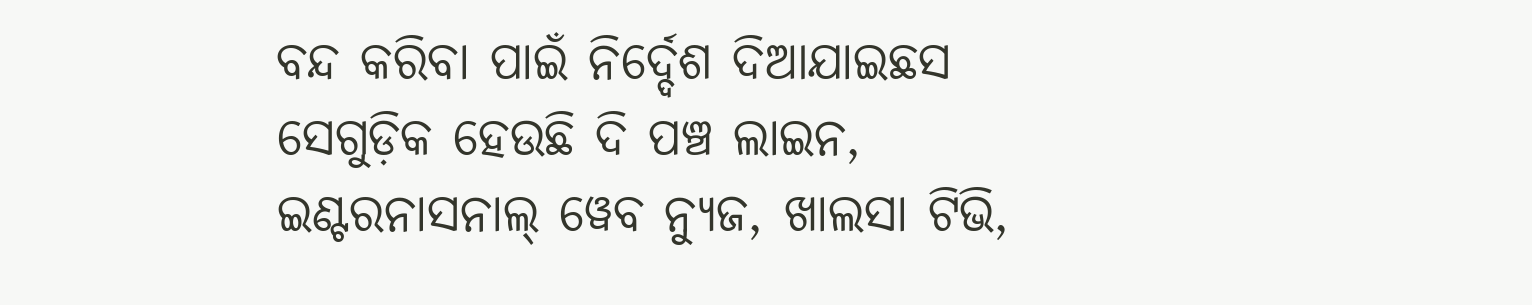ବନ୍ଦ କରିବା ପାଇଁ ନିର୍ଦ୍ଦେଶ ଦିଆଯାଇଛସ ସେଗୁଡ଼ିକ ହେଉଛି ଦି ପଞ୍ଚ ଲାଇନ, ଇଣ୍ଟରନାସନାଲ୍ ୱେବ ନ୍ୟୁଜ, ଖାଲସା ଟିଭି,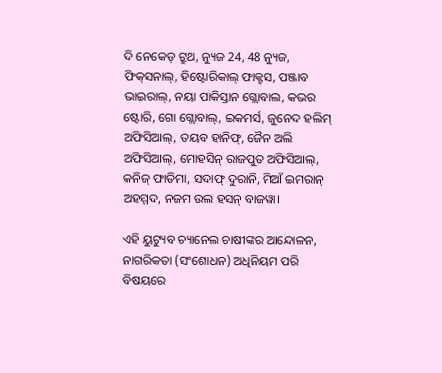ଦି ନେକେଡ୍ ଟ୍ରୁଥ, ନ୍ୟୁଜ 24, 48 ନ୍ୟୁଜ, ଫିକ୍‌ସନାଲ୍, ହିଷ୍ଟୋରିକାଲ୍ ଫାକ୍ଟସ, ପଞ୍ଜାବ ଭାଇରାଲ୍, ନୟା ପାକିସ୍ତାନ ଗ୍ଲୋବାଲ, କଭର ଷ୍ଟୋରି, ଗୋ ଗ୍ଲୋବାଲ୍, ଇକମର୍ସ, ଜୁନେଦ ହଲିମ୍ ଅଫିସିଆଲ୍, ତୟବ ହାନିଫ୍, ଜୈନ ଅଲି ଅଫିସିଆଲ୍, ମୋହସିନ୍ ରାଜପୁତ ଅଫିସିଆଲ୍, କନିଜ୍ ଫାତିମା, ସଦାଫ୍ ଦୁରାନି, ମିଆଁ ଇମରାନ୍ ଅହମ୍ମଦ, ନଜମ ଉଲ ହସନ୍ ବାଜୱା।

ଏହି ୟୁଟ୍ୟୁବ ଚ୍ୟାନେଲ ଚାଷୀଙ୍କର ଆନ୍ଦୋଳନ, ନାଗରିକତା (ସଂଶୋଧନ) ଅଧିନିୟମ ପରି ବିଷୟରେ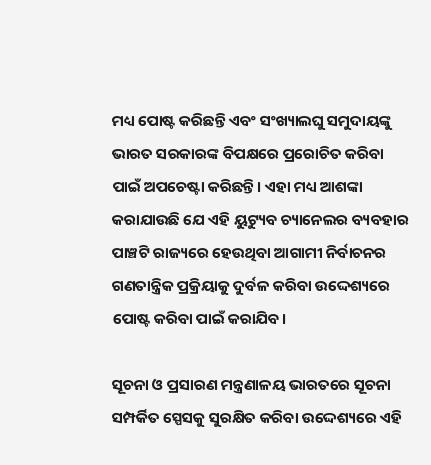ମଧ୍ୟ ପୋଷ୍ଟ କରିଛନ୍ତି ଏବଂ ସଂଖ୍ୟାଲଘୁ ସମୁଦାୟଙ୍କୁ ଭାରତ ସରକାରଙ୍କ ବିପକ୍ଷରେ ପ୍ରରୋଚିତ କରିବା ପାଇଁ ଅପଚେଷ୍ଟା କରିଛନ୍ତି। ଏହା ମଧ୍ୟ ଆଶଙ୍କା କରାଯାଉଛି ଯେ ଏହି ୟୁଟ୍ୟୁବ ଚ୍ୟାନେଲର ବ୍ୟବହାର ପାଞ୍ଚଟି ରାଜ୍ୟରେ ହେଉଥିବା ଆଗାମୀ ନିର୍ବାଚନର ଗଣତାନ୍ତ୍ରିକ ପ୍ରକ୍ରିୟାକୁ ଦୁର୍ବଳ କରିବା ଉଦ୍ଦେଶ୍ୟରେ ପୋଷ୍ଟ କରିବା ପାଇଁ କରାଯିବ।

ସୂଚନା ଓ ପ୍ରସାରଣ ମନ୍ତ୍ରଣାଳୟ ଭାରତରେ ସୂଚନା ସମ୍ପର୍କିତ ସ୍ପେସକୁ ସୁରକ୍ଷିତ କରିବା ଉଦ୍ଦେଶ୍ୟରେ ଏହି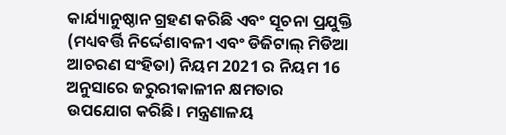କାର୍ଯ୍ୟାନୁଷ୍ଠାନ ଗ୍ରହଣ କରିଛି ଏବଂ ସୂଚନା ପ୍ରଯୁକ୍ତି (ମଧ୍ୟବର୍ତ୍ତି ନିର୍ଦ୍ଦେଶାବଳୀ ଏବଂ ଡିଜିଟାଲ୍ ମିଡିଆ ଆଚରଣ ସଂହିତା) ନିୟମ 2021 ର ନିୟମ 16 ଅନୁସାରେ ଜରୁରୀକାଳୀନ କ୍ଷମତାର ଉପଯୋଗ କରିଛି। ମନ୍ତ୍ରଣାଳୟ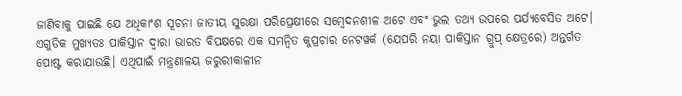ଜାଣିବାକୁ ପାଇଛି ଯେ ଅଧିକାଂଶ ସୂଚନା ଜାତୀୟ ସୁରକ୍ଷା ପରିପ୍ରେକ୍ଷୀରେ ସମ୍ବେଦନଶୀଳ ଅଟେ ଏବଂ ଭୁଲ ତଥ୍ୟ ଉପରେ ପର୍ଯ୍ୟବେସିତ ଅଟେ। ଏଗୁଡିକ ମୁଖ୍ୟତଃ ପାକିସ୍ତାନ ଦ୍ବାରା ଭାରତ ବିପକ୍ଷରେ ଏକ ସମନ୍ବିତ କୁପ୍ରଚାର ନେଟୱର୍କ (ଯେପରି ନୟା ପାକିସ୍ତାନ ଗ୍ରୁପ୍ କ୍ଷେତ୍ରରେ) ଅନ୍ତର୍ଗତ ପୋଷ୍ଟ କରାଯାଉଛି। ଏଥିପାଇଁ ମନ୍ତ୍ରଣାଳୟ ଜରୁରୀକାଳୀନ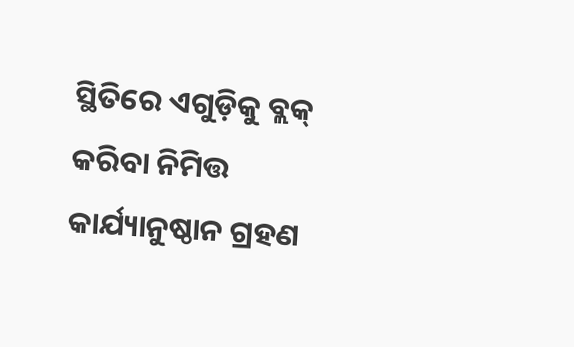ସ୍ଥିତିରେ ଏଗୁଡ଼ିକୁ ବ୍ଲକ୍ କରିବା ନିମିତ୍ତ କାର୍ଯ୍ୟାନୁଷ୍ଠାନ ଗ୍ରହଣ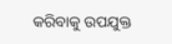କରିବାକୁ ଉପଯୁକ୍ତ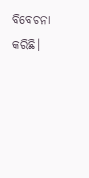ବିବେଚନା କରିଛି।